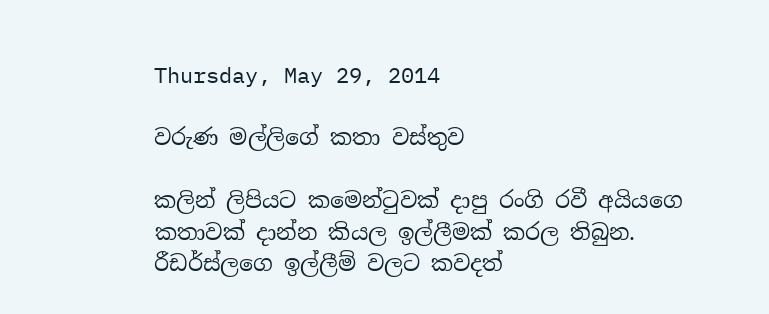Thursday, May 29, 2014

වරුණ මල්ලිගේ කතා වස්තුව

කලින් ලිපියට කමෙන්ටුවක් දාපු රංගි රවී අයියගෙ කතාවක් දාන්න කියල ඉල්ලීමක් කරල තිබුන. රීඩර්ස්ලගෙ ඉල්ලීම් වලට කවදත්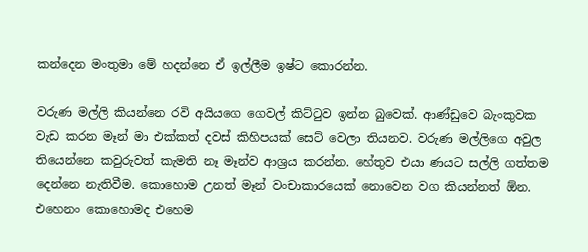කන්දෙන මංතුමා මේ හදන්නෙ ඒ ඉල්ලීම ඉෂ්ට කොරන්න.

වරුණ මල්ලි කියන්නෙ රවි අයියගෙ ගෙවල් කිට්ටුව ඉන්න බුවෙක්. ආණ්ඩුවෙ බැංකුවක වැඩ කරන මෑන් මා එක්කත් දවස් කිහිපයක් සෙට් වෙලා තියනව. වරුණ මල්ලිගෙ අවුල තියෙන්නෙ කවුරුවත් කැමති නෑ මෑන්ව ආශ්‍රය කරන්න. හේතුව එයා ණයට සල්ලි ගත්තම දෙන්නෙ නැතිවීම. කොහොම උනත් මෑන් වංචාකාරයෙක් නොවෙන වග කියන්නත් ඕන. එහෙනං කොහොමද එහෙම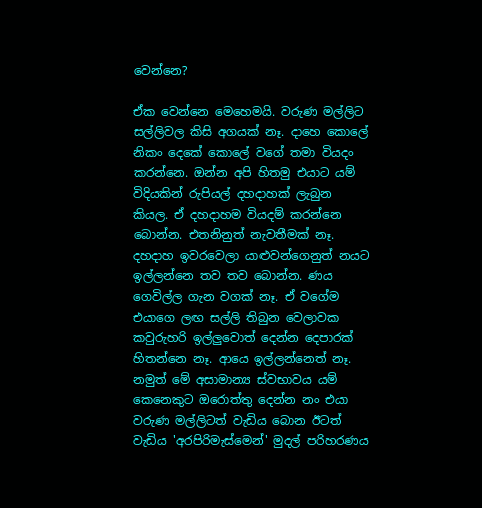වෙන්නෙ?

ඒක වෙන්නෙ මෙහෙමයි. වරුණ මල්ලිට සල්ලිවල කිසි අගයක් නෑ. දාහෙ කොලේ නිකං දෙකේ කොලේ වගේ තමා වියදං කරන්නෙ. ඔන්න අපි හිතමු එයාට යම් විදියකින් රුපියල් දහදාහක් ලැබුන කියල. ඒ දහදාහම වියදම් කරන්නෙ බොන්න. එතනිනුත් නැවතීමක් නෑ. දහදාහ ඉවරවෙලා යාළුවන්ගෙනුත් නයට ඉල්ලන්නෙ තව තව බොන්න. ණය ගෙවිල්ල ගැන වගක් නෑ. ඒ වගේම එයාගෙ ලඟ සල්ලි තිබුන වෙලාවක කවුරුහරි ඉල්ලුවොත් දෙන්න දෙපාරක් හිතන්නෙ නෑ. ආයෙ ඉල්ලන්නෙත් නෑ. නමුත් මේ අසාමාන්‍ය ස්වභාවය යම් කෙනෙකුට ඔරොත්තු දෙන්න නං එයා වරුණ මල්ලිටත් වැඩිය බොන ඊටත් වැඩිය 'අරපිරිමැස්මෙන්' මුදල් පරිහරණය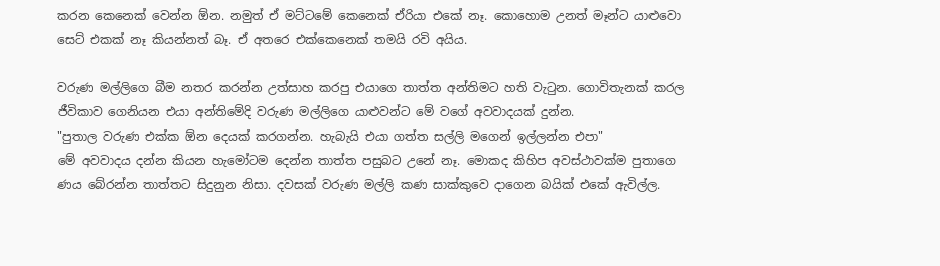කරන කෙනෙක් වෙන්න ඕන. නමුත් ඒ මට්ටමේ කෙනෙක් ඒරියා එකේ නෑ. කොහොම උනත් මෑන්ට යාළුවො සෙට් එකක් නෑ කියන්නත් බෑ. ඒ අතරෙ එක්කෙනෙක් තමයි රවි අයිය.

වරුණ මල්ලිගෙ බීම නතර කරන්න උත්සාහ කරපු එයාගෙ තාත්ත අන්තිමට හති වැටුන. ගොවිතැනක් කරල ජීවිකාව ගෙනියන එයා අන්තිමේදි වරුණ මල්ලිගෙ යාළුවන්ට මේ වගේ අවවාදයක් දුන්න.
"පුතාල වරුණ එක්ක ඕන දෙයක් කරගන්න. හැබැයි එයා ගත්ත සල්ලි මගෙන් ඉල්ලන්න එපා"
මේ අවවාදය දන්න කියන හැමෝටම දෙන්න තාත්ත පසුබට උනේ නෑ. මොකද කිහිප අවස්ථාවක්ම පුතාගෙ ණය බේරන්න තාත්තට සිදුනුන නිසා. දවසක් වරුණ මල්ලි කණ සාක්කුවෙ දාගෙන බයික් එකේ ඇවිල්ල.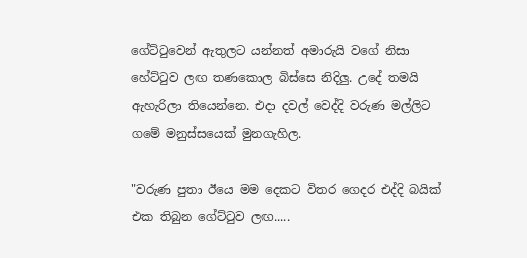ගේට්ටුවෙන් ඇතුලට යන්නත් අමාරුයි වගේ නිසා හේට්ටුව ලඟ තණකොල බිස්සෙ නිදිලු. උදේ තමයි ඇහැරිලා තියෙන්නෙ. එදා දවල් වෙද්දි වරුණ මල්ලිට ගමේ මනුස්සයෙක් මුනගැහිල.

"වරුණ පුතා ඊයෙ මම දෙකට විතර ගෙදර එද්දි බයික් එක තිබුන ගේට්ටුව ලඟ.....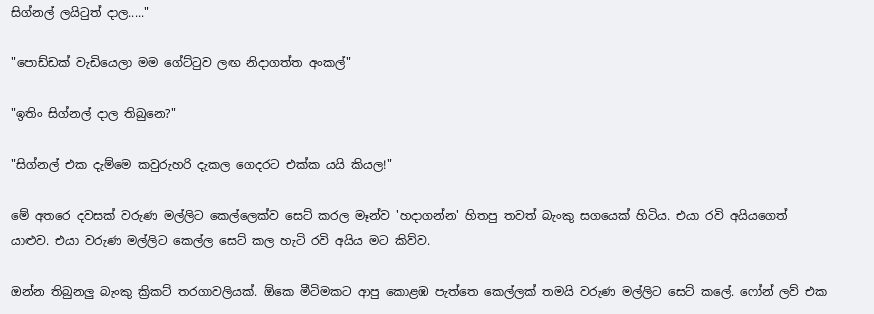සිග්නල් ලයිටුත් දාල....."

"පොඩ්ඩක් වැඩියෙලා මම ගේට්ටුව ලඟ නිදාගත්ත අංකල්"

"ඉතිං සිග්නල් දාල තිබුනෙ?"

"සිග්නල් එක දැම්මෙ කවුරුහරි දැකල ගෙදරට එක්ක යයි කියල!"

මේ අතරෙ දවසක් වරුණ මල්ලිට කෙල්ලෙක්ව සෙට් කරල මෑන්ව 'හදාගන්න' හිතපු තවත් බැංකු සගයෙක් හිටිය. එයා රවි අයියගෙත් යාළුව. එයා වරුණ මල්ලිට කෙල්ල සෙට් කල හැටි රවි අයිය මට කිව්ව.

ඔන්න තිබුනලු බැංකු ක්‍රිකට් තරගාවලියක්. ඕකෙ මීටිමකට ආපු කොළඹ පැත්තෙ කෙල්ලක් තමයි වරුණ මල්ලිට සෙට් කලේ. ෆෝන් ලව් එක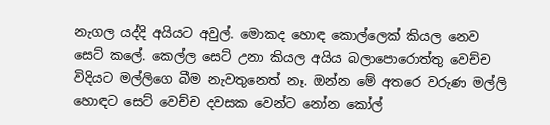නැගල යද්දි අයියට අවුල්. මොකද හොඳ කොල්ලෙක් කියල නෙව සෙට් කලේ. කෙල්ල සෙට් උනා කියල අයිය බලාපොරොත්තු වෙච්ච විදියට මල්ලිගෙ බීම නැවතුනෙත් නෑ. ඔන්න මේ අතරෙ වරුණ මල්ලි හොඳට සෙට් වෙච්ච දවසක වෙන්ට නෝන කෝල්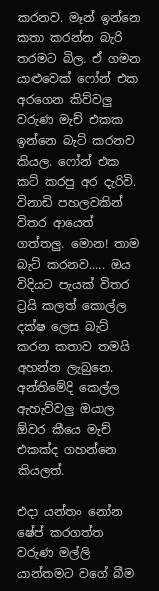කරනව. මෑන් ඉන්නෙ කතා කරන්න බැරි තරමට බිල. ඒ ගමන යාළුවෙක් ෆෝන් එක අරගෙන කිව්වලු වරුණ මැච් එකක ඉන්නෙ බැට් කරනව කියල. ෆෝන් එක කට් කරපු අර දැරිවි. විනාඩි පහලවකින් විතර ආයෙත් ගත්තලු. මොන! තාම බැට් කරනව..... ඔය විදියට පැයක් විතර ට්‍රයි කලත් කොල්ල දක්ෂ ලෙස බැට් කරන කතාව තමයි අහන්න ලැබුනෙ. අන්තිමේදි කෙල්ල ඇහැව්වලු ඔයාල ඕවර කීයෙ මැච් එකක්ද ගහන්නෙ කියලත්.

එදා යන්තං නෝන ෂේප් කරගත්ත වරුණ මල්ලි යාන්තමට වගේ බීම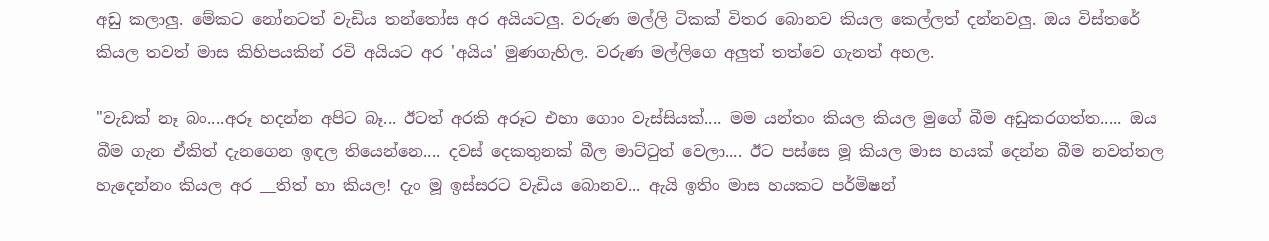අඩු කලාලු. මේකට නෝනටත් වැඩිය තන්තෝස අර අයියටලු. වරුණ මල්ලි ටිකක් විතර බොනව කියල කෙල්ලත් දන්නවලු. ඔය විස්තරේ කියල තවත් මාස කිහිපයකින් රවි අයියට අර 'අයිය' මුණගැහිල. වරුණ මල්ලිගෙ අලුත් තත්වෙ ගැනත් අහල.

"වැඩක් නෑ බං....අරූ හදන්න අපිට බෑ... ඊටත් අරකි අරූට එහා ගොං වැස්සියක්.... මම යන්තං කියල කියල මුගේ බීම අඩුකරගත්ත..... ඔය බීම ගැන ඒකිත් දැනගෙන ඉඳල තියෙන්නෙ.... දවස් දෙකතුනක් බීල මාට්ටුත් වෙලා.... ඊට පස්සෙ මූ කියල මාස හයක් දෙන්න බීම නවත්තල හැදෙන්නං කියල අර __තිත් හා කියල! දැං මූ ඉස්සරට වැඩිය බොනව... ඇයි ඉතිං මාස හයකට පර්මිෂන්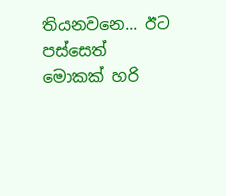තියනවනෙ... ඊට පස්සෙත් මොකක් හරි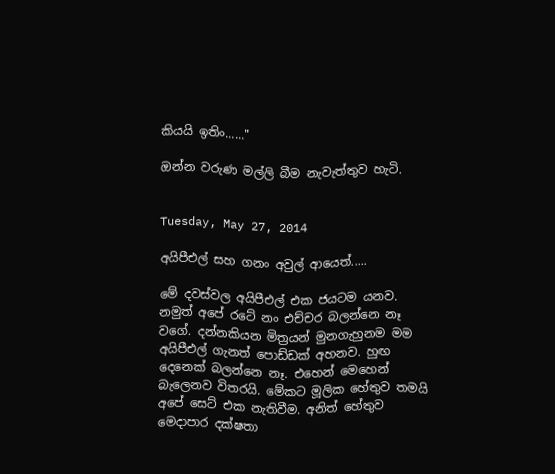කියයි ඉතිං......"

ඔන්න වරුණ මල්ලි බීම නැවැත්තුව හැටි.


Tuesday, May 27, 2014

අයිපීඑල් සහ ගනං අවුල් ආයෙත්.....

මේ දවස්වල අයිපීඑල් එක ජයටම යනව. නමුත් අපේ රටේ නං එච්චර බලන්නෙ නෑ වගේ. දන්නකියන මිත්‍රයන් මුනගැහුනම මම අයිපීඑල් ගැනත් පොඩ්ඩක් අහනව. හුඟ දෙනෙක් බලන්නෙ නෑ. එහෙන් මෙහෙන් බැලෙනව විතරයි. මේකට මූලික හේතුව තමයි අපේ සෙට් එක නැතිවීම. අනිත් හේතුව මෙදාප‍ාර දක්ෂතා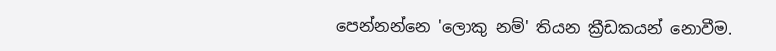පෙන්නන්නෙ 'ලොකු නම්' තියන ක්‍රීඩකයන් නොවීම.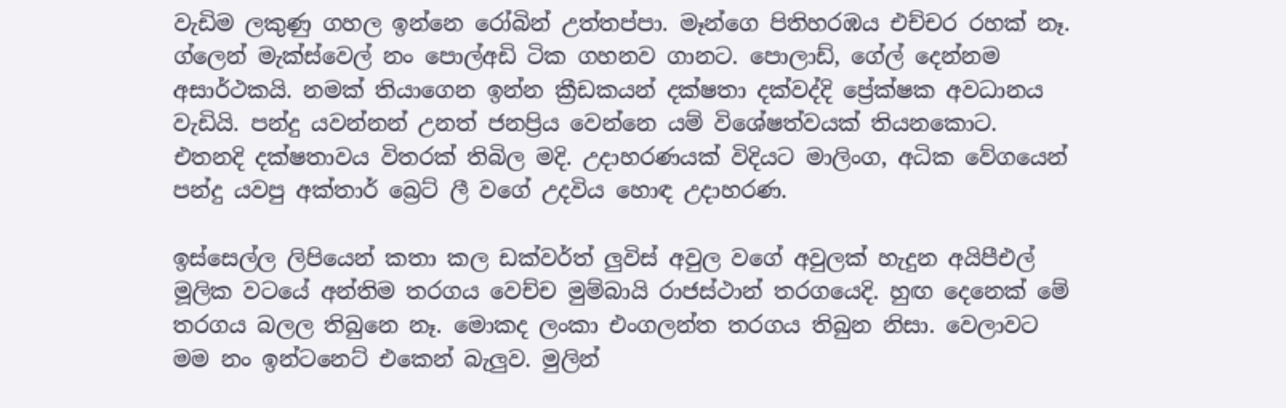වැඩිම ලකුණු ගහල ඉන්නෙ රෝබින් උත්තප්පා. මෑන්ගෙ පිතිහරඹය එච්චර රහක් නෑ. ග්ලෙන් මැක්ස්වෙල් නං පොල්අඩි ටික ගහනව ගානට. පොලාඩ්, ගේල් දෙන්නම අසාර්ථකයි. නමක් තියාගෙන ඉන්න ක්‍රීඩකයන් දක්ෂතා දක්වද්දි ප්‍රේක්ෂක අවධානය වැඩියි. පන්දු යවන්නන් උනත් ජනප්‍රිය වෙන්නෙ යම් විශේෂත්වයක් තියනකොට. එතනදි දක්ෂතාවය විතරක් තිබිල මදි. උදාහරණයක් විදියට මාලිංග, අධික වේගයෙන් පන්දු යවපු අක්තාර් බ්‍රෙට් ලී වගේ උදවිය හොඳ උදාහරණ.

ඉස්සෙල්ල ලිපියෙන් කතා කල ඩක්වර්ත් ලුවිස් අවුල වගේ අවුලක් හැදුන අයිපීඑල් මූලික වටයේ අන්තිම තරගය වෙච්ච මුම්බායි රාජස්ථාන් තරගයෙදි. හුඟ දෙනෙක් මේ තරගය බලල තිබුනෙ නෑ. මොකද ලංකා එංගලන්ත තරගය තිබුන නිසා. වෙලාවට මම නං ඉන්ටනෙට් එකෙන් බැලුව. මුලින්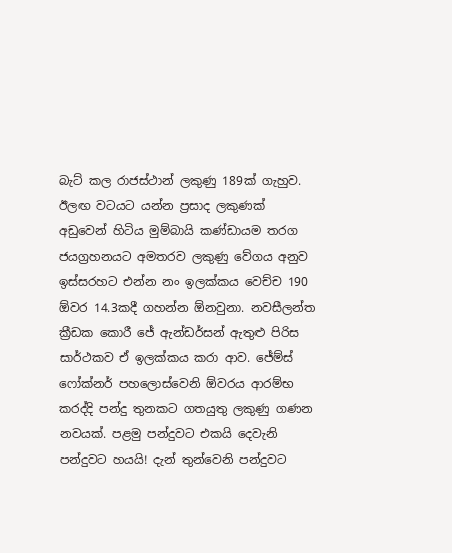බැට් කල රාජස්ථාන් ලකුණු 189ක් ගැහුව. ඊලඟ වටයට යන්න ප්‍රසාද ලකුණක් අඩුවෙන් හිටිය මුම්බායි කණ්ඩායම තරග ජයග්‍රහනයට අමතරව ලකුණු වේගය අනුව ඉස්සරහට එන්න නං ඉලක්කය වෙච්ච 190 ඕවර 14.3කදී ගහන්න ඕනවුනා. නවසීලන්ත ක්‍රීඩක කොරී ජේ ඇන්ඩර්සන් ඇතුළු පිරිස සාර්ථකව ඒ ඉලක්කය කරා ආව. ජේම්ස් ෆෝක්නර් පහලොස්වෙනි ඕවරය ආරම්භ කරද්දි පන්දු තුනකට ගතයුතු ලකුණු ගණන නවයක්. පළමු පන්දුවට එකයි දෙවැනි පන්දුවට හයයි! දැන් තුන්වෙනි පන්දුවට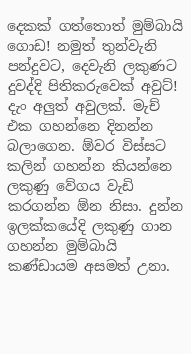දෙකක් ගත්තොත් මුම්බායි ගොඩ! නමුත් තුන්වැනි පන්දුවට, දෙවැනි ලකුණට දුවද්දි පිතිකරුවෙක් අවු‍ට්! දැං අලුත් අවුලක්. මැච් එක ගහන්නෙ දිනන්න බලාගෙන. ඕවර විස්සට කලින් ගහන්න කියන්නෙ ලකුණු වේගය වැඩි කරගන්න ඕන නිසා. දුන්න ඉලක්කයේදි ලකුණු ගාන ගහන්න මුම්බායි කණ්ඩායම අසමත් උනා.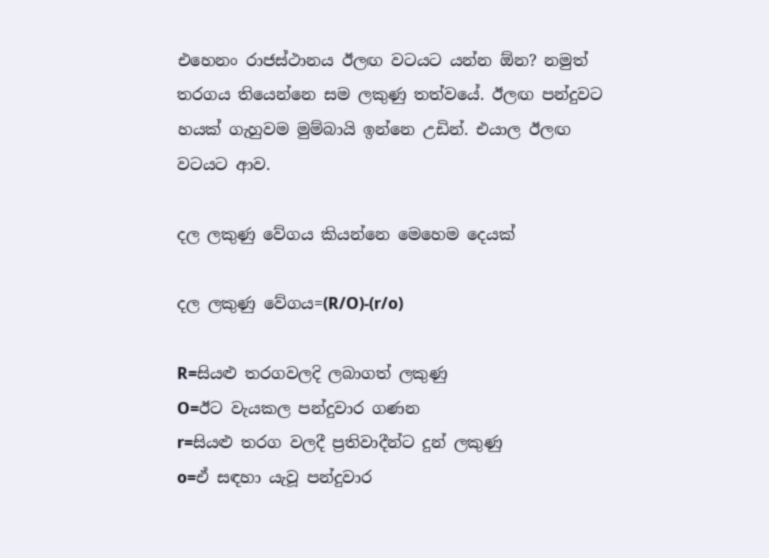එහෙනං රාජස්ථානය ඊලඟ වටයට යන්න ඕන? නමුත් තරගය තියෙන්නෙ සම ලකුණු තත්වයේ. ඊලඟ පන්දුවට හයක් ගැහුවම මුම්බායි ඉන්නෙ උඩින්. එයාල ඊලඟ වටයට ආව.

දල ලකුණු වේගය කියන්නෙ මෙහෙම දෙයක්

දල ලකුණු වේගය=(R/O)-(r/o)

R=සියළු තරගවලදි ලබාගත් ලකුණු
O=ඊට වැයකල පන්දුවාර ගණන
r=සියළු තරග වලදී ප්‍රතිවාදීන්ට දුන් ලකුණු
o=ඒ සඳහා යැවූ පන්දුවාර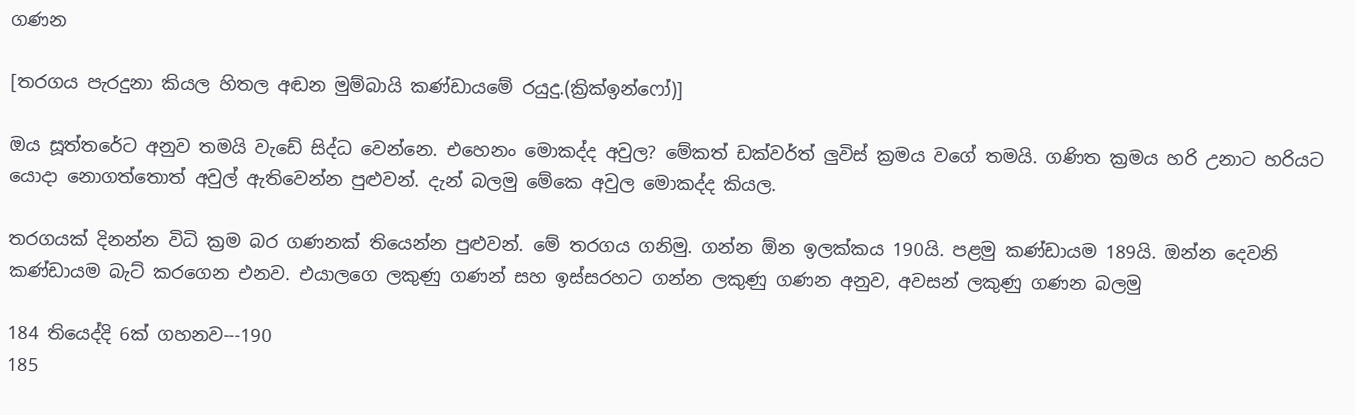ගණන

[තරගය පැරදුනා කියල හිතල අඬන මුම්බායි කණ්ඩායමේ රයුදු.(ක්‍රික්ඉන්ෆෝ)]

ඔය සූත්තරේට අනුව තමයි වැඩේ සිද්ධ වෙන්නෙ. එහෙනං මොකද්ද අවුල? මේකත් ඩක්වර්ත් ලුවිස් ක්‍රමය වගේ තමයි. ගණිත ක්‍රමය හරි උනාට හරියට යොදා නොගත්තොත් අවුල් ඇතිවෙන්න පුළුවන්. දැන් බලමු මේකෙ අවුල මොකද්ද කියල.

තරගයක් දිනන්න විධි ක්‍රම බර ගණනක් තියෙන්න පුළුවන්. මේ තරගය ගනිමු. ගන්න ඕන ඉලක්කය 190යි. පළමු කණ්ඩායම 189යි. ඔන්න දෙවනි කණ්ඩායම බැට් කරගෙන එනව. එයාලගෙ ලකුණු ගණන් සහ ඉස්සරහ‍ට ගන්න ලකුණු ගණන අනුව, අවසන් ලකුණු ගණන බලමු

184 තියෙද්දි 6ක් ගහනව---190
185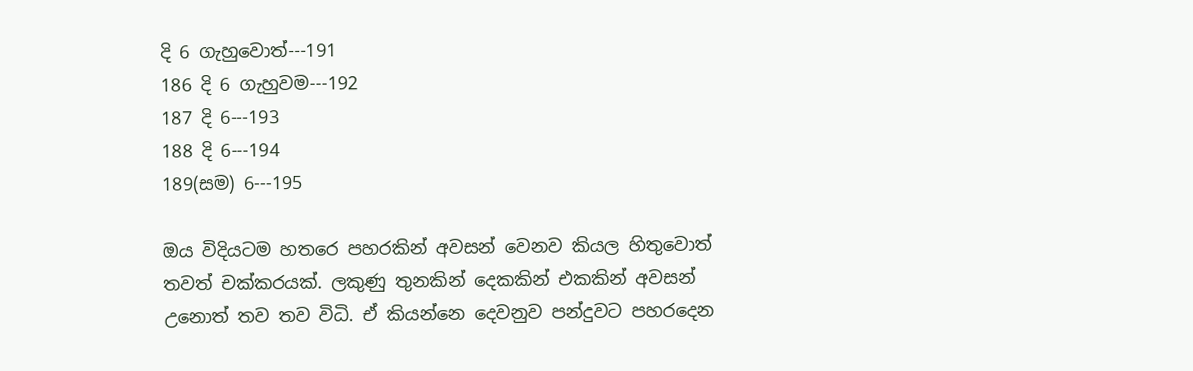දි 6 ගැහුවොත්---191
186 දි 6 ගැහුවම---192
187 දි 6---193
188 දි 6---194
189(සම) 6---195

ඔය විදියටම හතරෙ පහරකින් අවසන් වෙනව කියල හිතුවොත් තවත් චක්කරයක්. ලකුණු තුනකින් දෙකකින් එකකින් අවසන් උනොත් තව තව විධි. ඒ කියන්නෙ දෙවනුව පන්දුවට පහරදෙන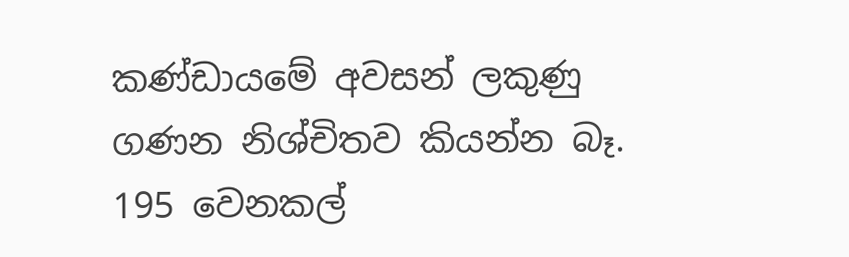කණ්ඩායමේ අවසන් ලකුණු ගණන නිශ්චිතව කියන්න බෑ. 195 වෙනකල්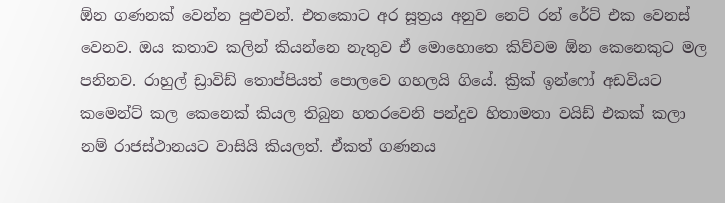ඕන ගණනක් වෙන්න පුළුවන්. එතකොට අර සූත්‍රය අනුව නෙට් රන් රේට් එක වෙනස් වෙනව. ඔය කතාව කලින් කියන්නෙ නැතුව ඒ මොහොතෙ කිව්වම ඕන කෙනෙකුට මල පනිනව. රාහුල් ඩ්‍රාවිඩ් තොප්පියත් පොලවෙ ගහලයි ගියේ. ක්‍රික් ඉන්ෆෝ අඩවියට කමෙන්ට් කල කෙනෙක් කියල තිබුන හතරවෙනි පන්දුව හිතාමතා වයිඩ් එකක් කලා නම් රාජස්ථානයට වාසියි කියලත්. ඒකත් ගණනය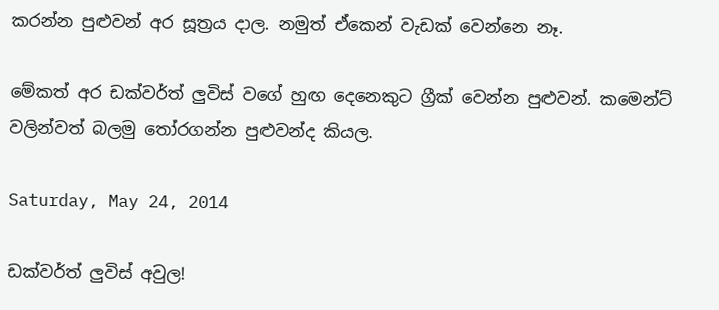කරන්න පුළුවන් අර සූත්‍රය දාල. නමුත් ඒකෙන් වැඩක් වෙන්නෙ නෑ.

මේකත් අර ඩක්වර්ත් ලුවිස් වගේ හුඟ දෙනෙකුට ග්‍රීක් වෙන්න පුළුවන්. කමෙන්ට් වලින්වත් බලමු තෝරගන්න පුළුවන්ද කියල.

Saturday, May 24, 2014

ඩක්වර්ත් ලුවිස් අවුල!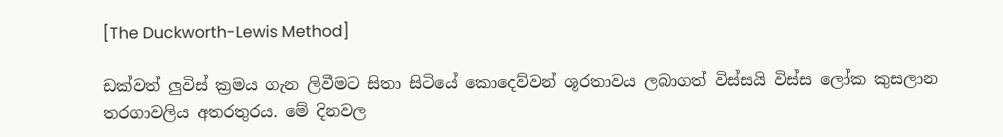[The Duckworth-Lewis Method]

ඩක්වත් ලුවිස් ක්‍රමය ගැන ලිවීමට සිතා සිටියේ කොදෙව්වන් ශූරතාවය ලබාගත් විස්සයි විස්ස ලෝක කුසලාන තරගාවලිය අතරතුරය. මේ දිනවල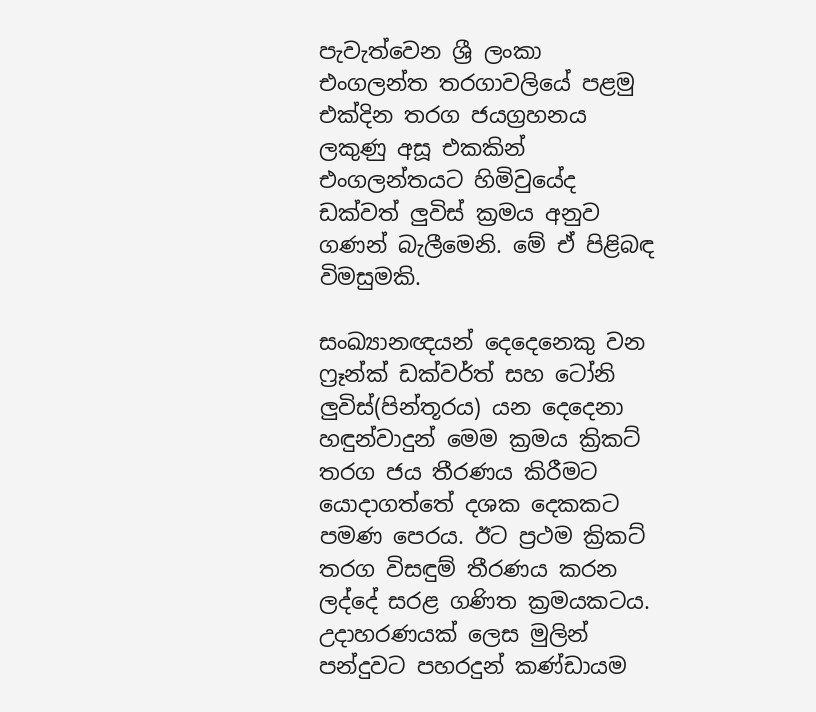පැවැත්වෙන ශ්‍රී ලංකා එංගලන්ත තරගාවලියේ පළමු එක්දින තරග ජයග්‍රහනය ලකුණු අසූ එකකින් එංගලන්තයට හිමිවුයේද ඩක්වත් ලුවිස් ක්‍රමය අනුව ගණන් බැලීමෙනි. මේ ඒ පිළිබඳ විමසුමකි.

සංඛ්‍යානඥයන් දෙදෙනෙකු වන ෆ්‍රෑන්ක් ඩක්වර්ත් සහ ටෝනි ලුවිස්(පින්තූරය) යන දෙදෙනා හඳුන්වාදුන් මෙම ක්‍රමය ක්‍රිකට් තරග ජය තීරණය කිරීමට යොදාගත්තේ දශක දෙකකට පමණ පෙරය. ඊට ප්‍රථම ක්‍රිකට් තරග විසඳුම් තීරණය කරන ලද්දේ සරළ ගණිත ක්‍රමයකටය. උදාහරණයක් ලෙස මුලින් පන්දුවට පහරදුන් කණ්ඩායම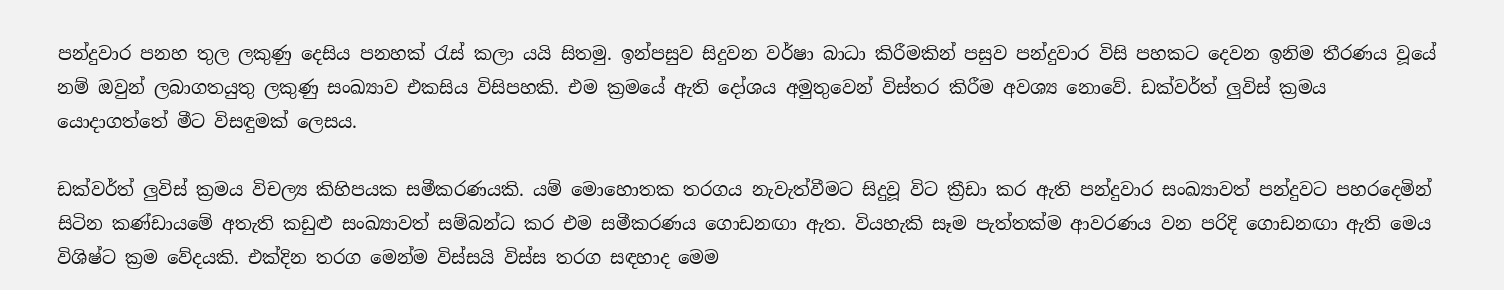පන්දුවාර පනහ තුල ලකුණු දෙසිය පනහක් රැස් කලා යයි සිතමු. ඉන්පසුව සිදුවන වර්ෂා බාධා කිරීමකින් පසුව පන්දුවාර විසි පහකට දෙවන ඉනිම තීරණය වූයේ නම් ඔවුන් ලබාගතයුතු ලකුණු සංඛ්‍යාව එකසිය විසිපහකි. එම ක්‍රමයේ ඇති දෝශය අමුතුවෙන් විස්තර කිරීම අවශ්‍ය නොවේ. ඩක්වර්ත් ලුවිස් ක්‍රමය යොදාගත්තේ මීට විසඳුමක් ලෙසය.

ඩක්වර්ත් ලුවිස් ක්‍රමය විචල්‍ය කිහිපයක සමීකරණයකි. යම් මොහොතක තරගය නැවැත්වීමට සිදුවූ විට ක්‍රීඩා කර ඇති පන්දුවාර සංඛ්‍යාවත් පන්දුවට පහරදෙමින් සිටින කණ්ඩායමේ අතැති කඩුළු සංඛ්‍යාවත් සම්බන්ධ කර එම සමීකරණය ගොඩනඟා ඇත. වියහැකි සෑම පැත්තක්ම ආවරණය වන පරිදි ගොඩනඟා ඇති මෙය විශිෂ්ට ක්‍රම වේදයකි. එක්දින තරග මෙන්ම විස්සයි විස්ස තරග සඳහාද මෙම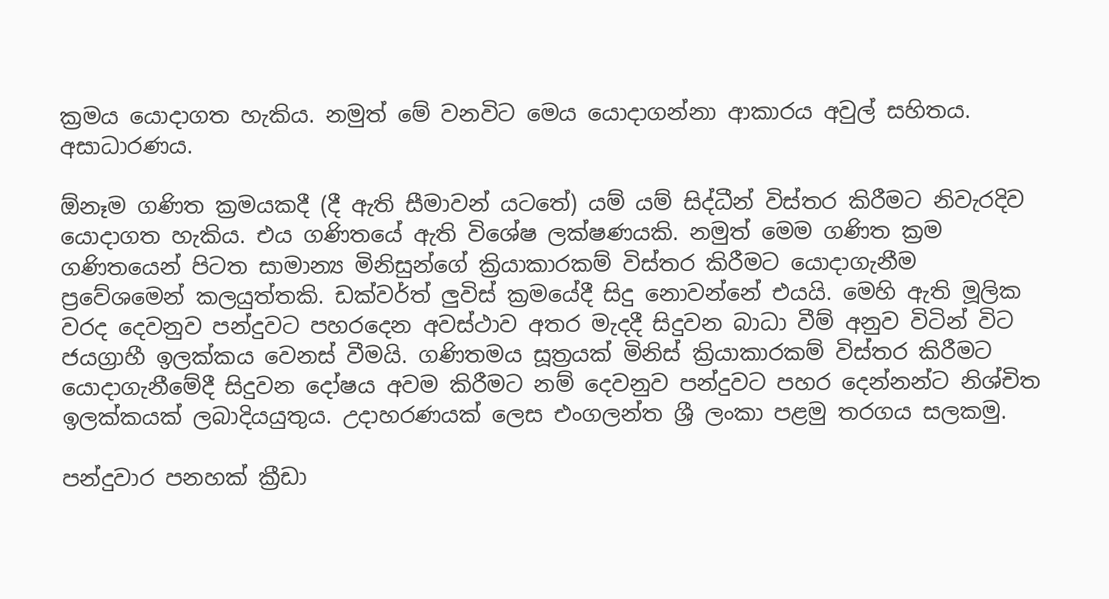ක්‍රමය යොදාගත හැකිය. නමුත් මේ වනවිට මෙය යොදාගන්නා ආකාරය අවුල් සහිතය. අසාධාරණය.

ඕනෑම ගණිත ක්‍රමයකදී (දී ඇති සීමාවන් යටතේ) යම් යම් සිද්ධීන් විස්තර කිරීමට නිවැරදිව යොදාගත හැකිය. එය ගණිතයේ ඇති විශේෂ ලක්ෂණයකි. නමුත් මෙම ගණිත ක්‍රම ගණිතයෙන් පිටත සාමාන්‍ය මිනිසුන්ගේ ක්‍රියාකාරකම් විස්තර කිරීමට යොදාගැනීම ප්‍රවේශමෙන් කලයුත්තකි. ඩක්වර්ත් ලුවිස් ක්‍රමයේදී සිදු නොවන්නේ එයයි. මෙහි ඇති මූලික වරද දෙවනුව පන්දුවට පහරදෙන අවස්ථාව අතර මැදදී සිදුවන බාධා වීම් අනුව විටින් විට ජයග්‍රාහී ඉලක්කය වෙනස් වීමයි. ගණිතමය සූත්‍රයක් මිනිස් ක්‍රියාකාරකම් විස්තර කිරීමට යොදාගැනීමේදී සිදුවන දෝෂය අවම කිරීමට නම් දෙවනුව පන්දුවට පහර දෙන්නන්ට නිශ්චිත ඉලක්කයක් ලබාදියයුතුය. උදාහරණයක් ලෙස එංගලන්ත ශ්‍රී ලංකා පළමු තරගය සලකමු.

පන්දුවාර පනහක් ක්‍රීඩා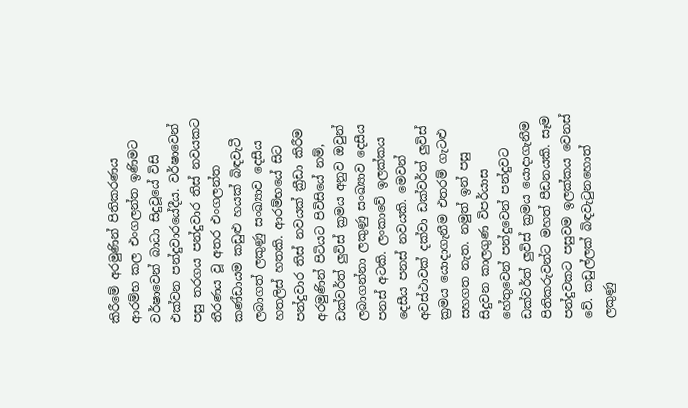කිරීමේ අරමුණින් පිතිකරණය ආරම්භ කල එංගලන්ත ඉණිමට වර්ෂාවෙන් බාධා සිදුවූයේ විසි එක්වන පන්දුවාරයේදීය. වර්ෂාවෙන් පසු තරගය පන්දුවාර තිස් නවයකට තීරණය වූ අතර එංගලන්ත කණ්ඩායම කඩුළු හයක් බිඳවැටී ලබාගත් ලකුණු සංඛ්‍යාව දෙසීය හතලිස් හතකි. ආරම්භයේ සිට පන්දුවාර තිස් නවයක් ක්‍රීඩා කිරීම අරමුණින් පිටියට පිවිසියේ නම්, ඩක්වර්ත් ලුවිස් ක්‍රමය අනුව ඔවුන් ලබාගන්නා ලකුණු සංඛ්‍යාව දෙසීය පනස් අටකි. ලංකාවේ ඉලක්කය දෙසීය පනස් නවයකි. මෙවන් අවස්ථාවක් දක්වා ඩක්වර්ත් ලුවිස් ක්‍රමය යොදාගැනීම එතරම් ගැටළු සහගත නැත. නමුත් ඉන් පසු සිදුවන කාලගුණ විපර්යාස හේතුවෙන් පන්දුවෙන් පන්දුවට ඩක්වර්ත් ලුවිස් ක්‍රමය යොදාගැනීම පිතිකරුවන්ට මහත් පීඩනයකි. සෑම පන්දුවකට පසුවම ඉලක්කය වෙනස් වේ. කඩුල්ලක් බිඳවැටුනහොත් ලකුණු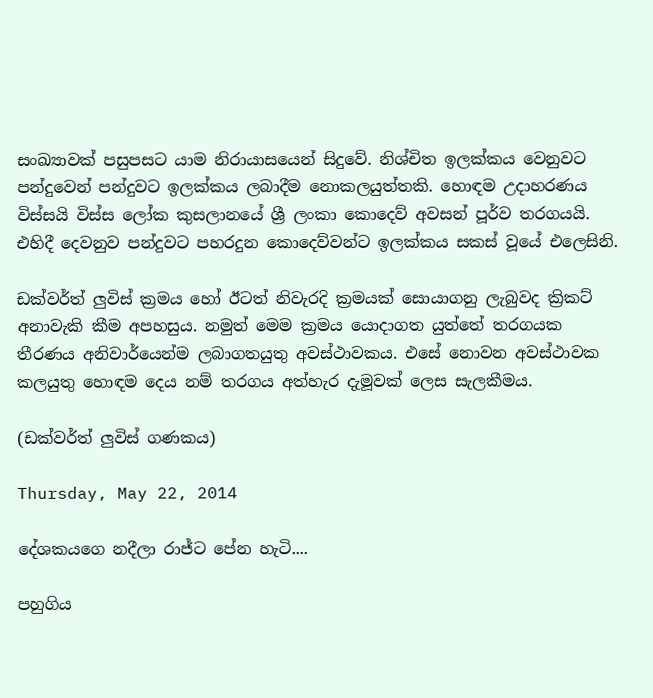සංඛ්‍යාවක් පසුපසට යාම නිරායාසයෙන් සිදුවේ. නිශ්චිත ඉලක්කය වෙනුවට පන්දුවෙන් පන්දුවට ඉලක්කය ලබාදීම නොකලයුත්තකි. හොඳම උදාහරණය විස්සයි විස්ස ලෝක කුසලානයේ ශ්‍රී ලංකා කොදෙව් අවසන් පූර්ව තරගයයි. එහිදී දෙවනුව පන්දුවට පහරදුන කොදෙව්වන්ට ඉලක්කය සකස් වූයේ එලෙසිනි.

ඩක්වර්ත් ලුවිස් ක්‍රමය හෝ ඊටත් නිවැරදි ක්‍රමයක් සොයාගනු ලැබුවද ක්‍රිකට් අනාවැකි කීම අපහසුය. නමුත් මෙම ක්‍රමය යොදාගත යුත්තේ තරගයක තීරණය අනිවාර්යෙන්ම ලබාගතයුතු අවස්ථාවකය. එසේ නොවන අවස්ථාවක කලයුතු හොඳම දෙය නම් තරගය අත්හැර දැමූවක් ලෙස සැලකීමය.

(ඩක්වර්ත් ලුවිස් ගණකය)

Thursday, May 22, 2014

දේශකයගෙ නදීලා රාජ්ට පේන හැටි....

පහුගිය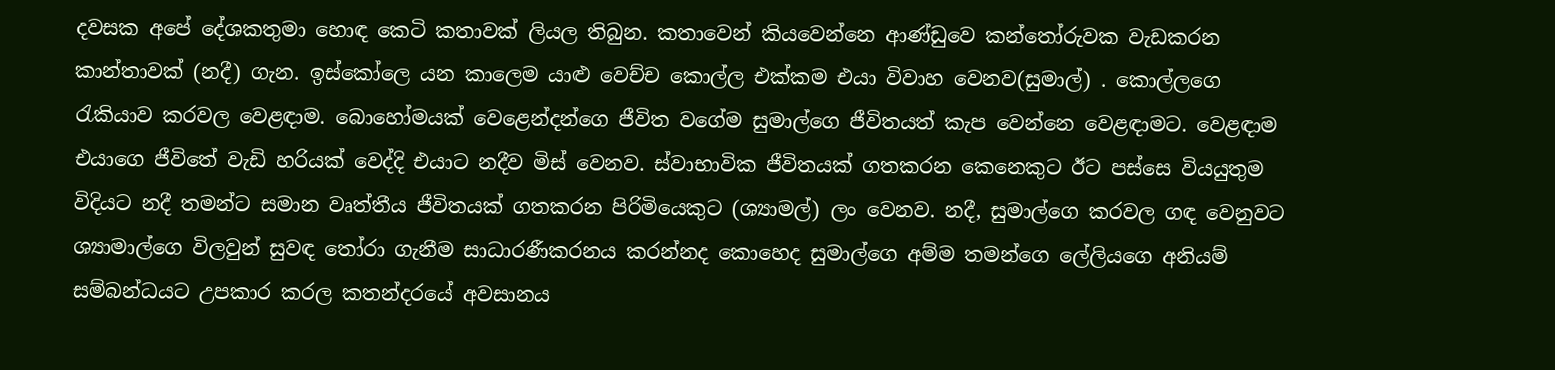දවසක අපේ දේශකතුමා හොඳ කෙටි කතාවක් ලියල තිබුන. කතාවෙන් කියවෙන්නෙ ආණ්ඩුවෙ කන්තෝරුවක වැඩකරන කාන්තාවක් (නදී) ගැන. ඉස්කෝලෙ යන කාලෙම යාළු වෙච්ච කොල්ල එක්කම එයා විවාහ වෙනව(සුමාල්) . කොල්ලගෙ රැකියාව කරවල වෙළඳාම. බොහෝමයක් වෙළෙන්දන්ගෙ ජීවි‍ත වගේම සුමාල්ගෙ ජීවිතයත් කැප වෙන්නෙ වෙළඳාමට. වෙළඳාම එයාගෙ ජීවිතේ වැඩි හරියක් වෙද්දි එයාට නදීව මිස් වෙනව. ස්වාභාවික ජීවිතයක් ගතකරන කෙනෙකුට ඊට පස්සෙ වියයුතුම විදියට නදී තමන්ට සමාන වෘත්තීය ජීවිතයක් ගතකරන පිරිමියෙකුට (ශ්‍යාමල්) ලං වෙනව. නදී, සුමාල්ගෙ කරවල ගඳ වෙනුවට ශ්‍යාමාල්ගෙ විලවුන් සුවඳ තෝරා ගැනීම සාධාරණීකරනය කරන්නද කොහෙද සුමාල්ගෙ අම්ම තමන්ගෙ ලේලියගෙ අනියම් සම්බන්ධයට උපකාර කරල කතන්දරයේ අවසානය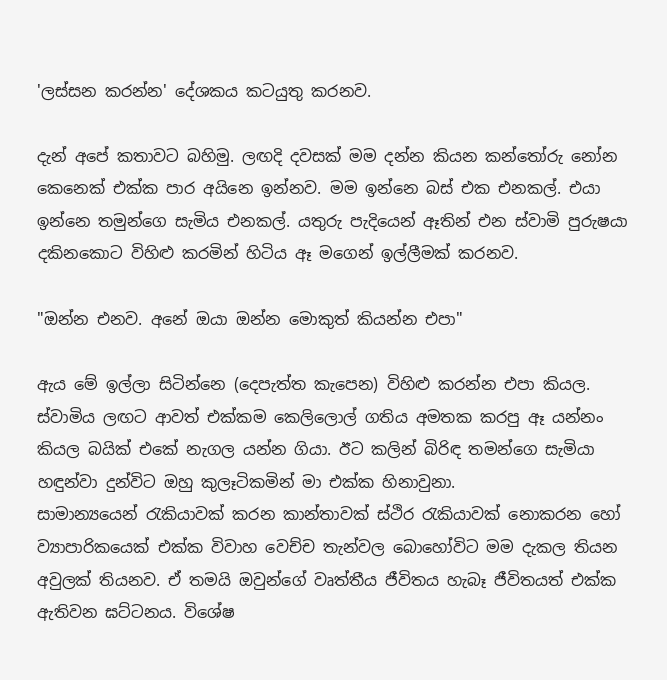'ලස්සන කරන්න' දේශකය කටයුතු කරනව.

දැන් අපේ කතාවට බහිමු. ලඟදි දවසක් මම දන්න කියන කන්තෝරු නෝන කෙනෙක් එක්ක පාර අයිනෙ ඉන්නව. මම ඉන්නෙ බස් එක එනකල්. එයා ඉන්නෙ තමුන්ගෙ සැමිය එනකල්. යතුරු පැදියෙන් ඈතින් එන ස්වාමි පුරුෂයා දකිනකොට විහිළු කරමින් හිටිය ඈ මගෙන් ඉල්ලීමක් කරනව.

"ඔන්න එනව. අනේ ඔයා ඔන්න මොකුත් කියන්න එපා"

ඇය මේ ඉල්ලා සිටින්නෙ (දෙපැත්ත කැපෙන) විහිළු කරන්න එපා කියල. ස්වාමිය ලඟට ආවත් එක්කම කෙලිලොල් ගතිය අමතක කරපු ඈ යන්නං කියල බයික් එකේ නැගල යන්න ගියා. ඊට කලින් බිරිඳ තමන්ගෙ සැමියා හඳුන්වා දුන්විට ඔහු කුලෑටිකමින් මා එක්ක හිනාවුනා.
සාමාන්‍යයෙන් රැකියාවක් කරන කාන්තාවක් ස්ථිර රැකියාවක් නොකරන හෝ ව්‍යාපාරිකයෙක් එක්ක විවාහ වෙච්ච තැන්වල බොහෝවිට මම දැකල තියන අවුලක් තියනව. ඒ තමයි ඔවුන්ගේ වෘත්තීය ජීවිතය හැබෑ ජීවිතයත් එක්ක ඇතිවන ඝට්ටනය. විශේෂ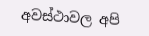අවස්ථාවල අපි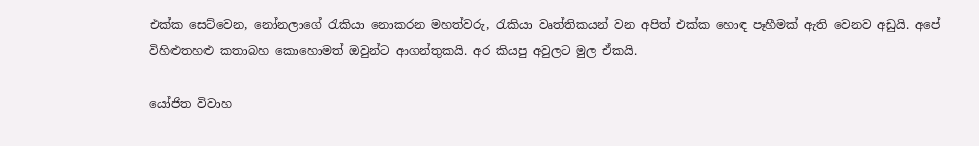එක්ක සෙට්වෙන, නෝනලාගේ රැකියා නොකරන මහත්වරු, රැකියා වෘත්තිකයන් වන අපිත් එක්ක හොඳ පෑහීමක් ඇති වෙනව අඩුයි. අපේ විහිළුතහළු කතාබහ කොහොමත් ඔවුන්ට ආගන්තුකයි. අර කියපු අවුලට මුල ඒකයි.

යෝජිත විවාහ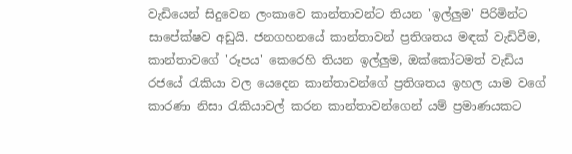වැඩියෙන් සිදුවෙන ලංකාවෙ කාන්තාවන්ට තියන 'ඉල්ලුම' පිරිමින්ට සාපේක්ෂව අඩුයි. ජනගහනයේ කාන්තාවන් ප්‍රතිශතය මඳක් වැඩිවීම, කාන්තාවගේ 'රූපය' කෙරෙහි තියන ඉල්ලුම, ඔක්කෝටමත් වැඩිය රජයේ රැකියා වල යෙදෙන කාන්තාවන්ගේ ප්‍රතිශතය ඉහල යාම වගේ කාරණා නිසා රැකියාවල් කරන කාන්තාවන්ගෙන් යම් ප්‍රමාණයකට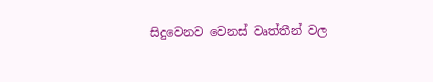සිදුවෙනව වෙනස් වෘත්තීන් වල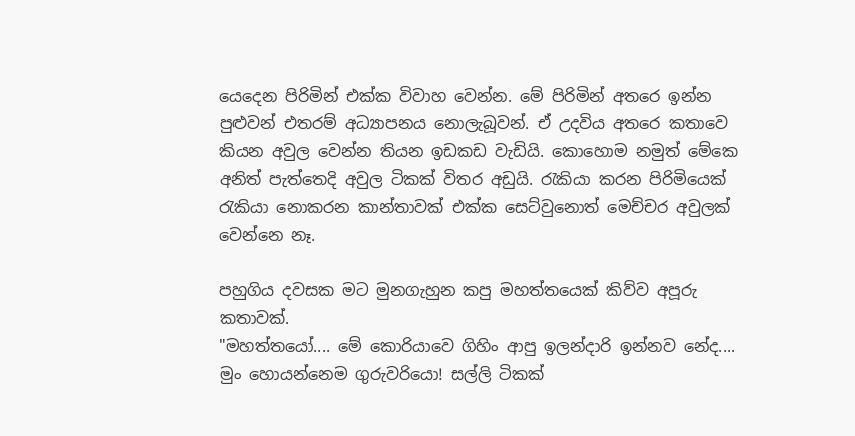යෙදෙන පිරිමින් එක්ක විවාහ වෙන්න. මේ පිරිමින් අතරෙ ඉන්න පුළුවන් එතරම් අධ්‍යාපනය නොලැබූවන්. ඒ උදවිය අතරෙ කතාවෙ කියන අවුල වෙන්න තියන ඉඩකඩ වැඩියි. කොහොම නමුත් මේකෙ අනිත් පැත්තෙදි අවුල ටිකක් විතර අඩුයි. රැකියා කරන පිරිමියෙක් රැකියා නොකරන කාන්තාවක් එක්ක සෙට්වුනොත් මෙච්චර අවුලක් වෙන්නෙ නෑ.

පහුගිය දවසක මට මුනගැහුන කපු මහත්තයෙක් කිව්ව අපූරු කතාවක්.
"මහත්තයෝ.... මේ කොරියාවෙ ගිහිං ආපු ඉලන්දාරි ඉන්නව නේද.... මුං හොයන්නෙම ගුරුවරියො! සල්ලි ටිකක්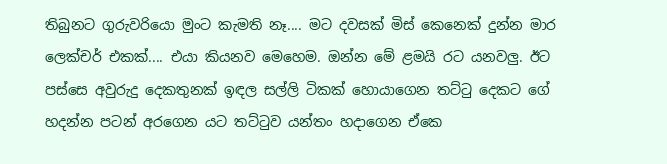තිබුනට ගුරුවරියො මුංට කැමති නෑ.... මට දවසක් මිස් කෙනෙක් දුන්න මාර ලෙක්චර් එකක්.... එයා කියනව මෙහෙම. ඔන්න මේ ළමයි රට යනවලු. ඊට පස්සෙ අවුරුදු දෙකතුනක් ඉඳල සල්ලි ටිකක් හොයාගෙන තට්ටු දෙකට ගේ හදන්න පටන් අරගෙන යට තට්ටුව යන්තං හදාගෙන ඒකෙ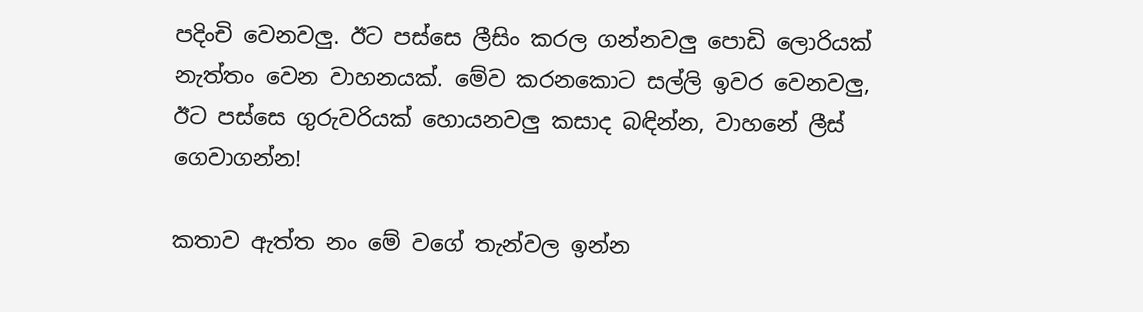පදිංචි වෙනවලු. ඊට පස්සෙ ලීසිං කරල ගන්නවලු පොඩි ලොරියක් නැත්තං වෙන වාහනයක්. මේව කරනකොට සල්ලි ඉවර වෙනවලු, ඊට පස්සෙ ගුරුවරියක් හොයනවලු කසාද බඳින්න, වාහනේ ලීස් ගෙවාගන්න!

කතාව ඇත්ත නං මේ වගේ තැන්වල ඉන්න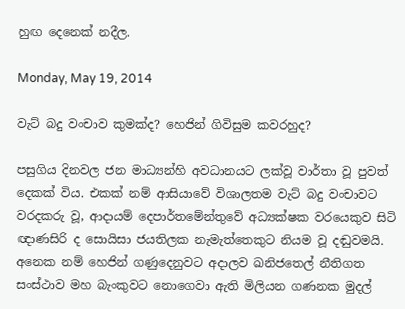හුඟ දෙනෙක් නදීල.

Monday, May 19, 2014

වැට් බදු වංචාව කුමක්ද? හෙජින් ගිවිසුම කවරහුද?

පසුගිය දිනවල ජන මාධ්‍යන්හි අවධානයට ලක්වූ වාර්තා වූ පුවත් දෙකක් විය. එකක් නම් ආසියාවේ විශාලතම වැට් බදු වංචාවට වරදකරු වූ, ආදායම් දෙපාර්තමේන්තුවේ අධ්‍යක්ෂක වරයෙකුව සිටි ඥාණසිරි ද සොයිසා ජයතිලක නැමැත්තෙකුට නියම වූ දඬුවමයි. අනෙක නම් හෙජින් ගණුදෙනුවට අදාලව ඛනිජතෙල් නීතිගත සංස්ථාව මහ බැංකුවට නොගෙවා ඇති මිලියන ගණනක මුදල්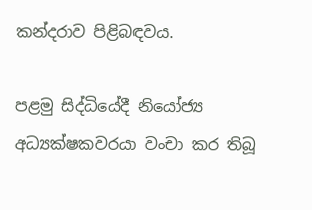කන්දරාව පිළිබඳවය.

පළමු සිද්ධියේදී නියෝජ්‍ය අධ්‍යක්ෂකවරයා වංචා කර තිබූ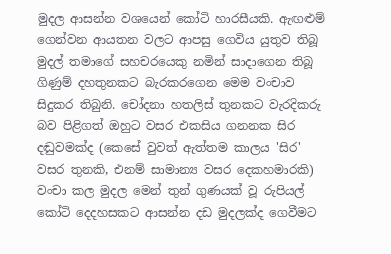මුදල ආසන්න වශයෙන් කෝටි හාරසීයකි. ඇඟළුම් ගෙන්වන ආයතන වලට ආපසු ගෙවිය යුතුව තිබූ මුදල් තමාගේ සහචරයෙකු නමින් සා‍දාගෙන තිබූ ගිණුම් දහතුනකට බැරකරගෙන මෙම වංචාව සිදුකර තිබුනි. චෝදනා හතලිස් තුනකට වැරදිකරු බව පිළිගත් ඔහුට වසර එකසිය ගනනක සිර දඬුවමක්ද (කෙසේ වුවත් ඇත්තම කාලය 'සිර' වසර තුනකි, එනම් සාමාන්‍ය වසර දෙකහමාරකි) වංචා කල මුදල මෙන් තුන් ගුණයක් වූ රුපියල් කෝටි දෙදහසකට ආසන්න දඩ මුදලක්ද ගෙවීමට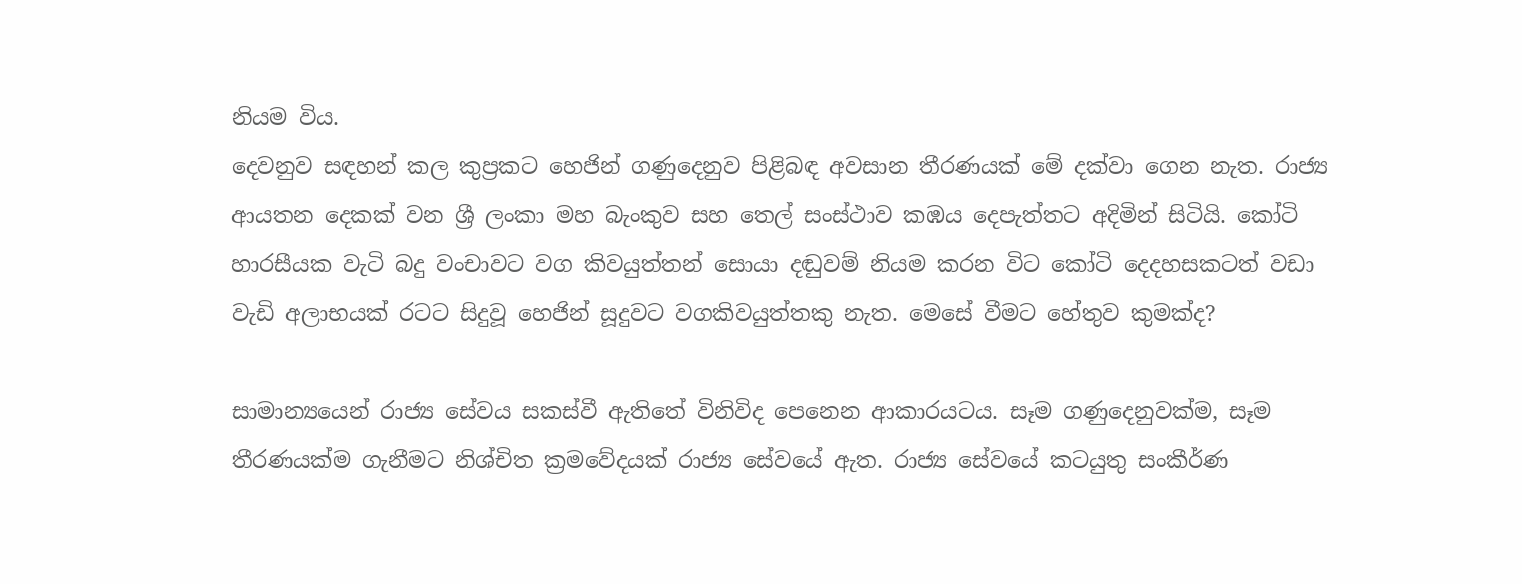නියම විය.
දෙවනුව සඳහන් කල කුප්‍රකට හෙජින් ගණුදෙනුව පිළිබඳ අවසාන තීරණයක් මේ දක්වා ගෙන නැත. රාජ්‍ය ආයතන දෙකක් වන ශ්‍රී ලංකා මහ බැංකුව සහ තෙල් සංස්ථාව ‍කඹය දෙපැත්තට අදිමින් සිටියි. කෝටි හාරසීයක වැටි බදු වංචාවට වග කිවයුත්තන් සොයා දඬුවම් නියම කරන විට කෝටි දෙදහසකටත් වඩා වැඩි අලාභයක් රටට සිදුවූ හෙජින් සූදුවට වගකිවයුත්තකු නැත. මෙසේ වීමට හේතුව කුමක්ද?

සාමාන්‍යයෙන් රාජ්‍ය සේවය සකස්වී ඇතිතේ විනිවිද පෙනෙන ආකාරයටය. සෑම ගණුදෙනුවක්ම, සෑම තීරණයක්ම ගැනීමට නිශ්චිත ක්‍රමවේදයක් රාජ්‍ය සේවයේ ඇත. රාජ්‍ය සේවයේ කටයුතු සංකීර්ණ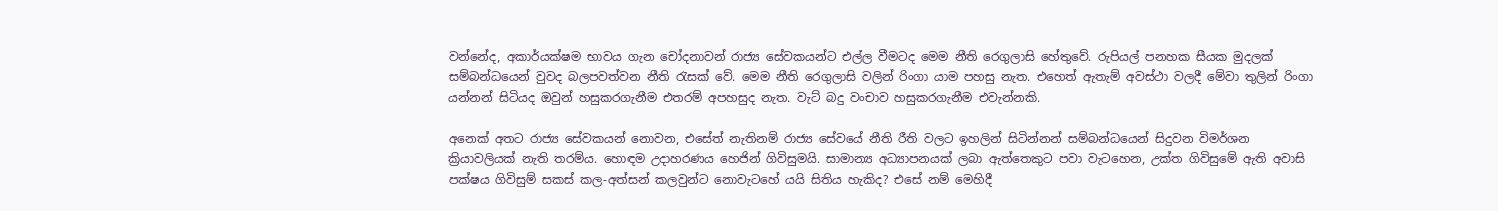වන්නේද, අකාර්යක්ෂම භාවය ගැන චෝදනාවන් රාජ්‍ය සේවකයන්ට එල්ල වීමටද මෙම නීති රෙගුලාසි හේතුවේ. රුපියල් පනහක සීයක මුදලක් සම්බන්ධයෙන් වුවද බලපවත්වන නීති රැසක් වේ. මෙම නීති රෙගුලාසි වලින් රිංගා යාම පහසු නැත. එහෙත් ඇතැම් අවස්ථා වලදී මේවා තුලින් රිංගා යන්නන් සිටියද ඔවුන් හසුකරගැනීම එතරම් අපහසුද නැත. වැට් බදු වංචාව හසුකරගැනීම එවැන්නකි.

අනෙක් අතට රාජ්‍ය සේවකයන් නොවන, එසේත් නැතිනම් රාජ්‍ය සේවයේ නීති රීති වලට ඉහලින් සිටින්නන් සම්බන්ධයෙන් සිදුවන විමර්ශන ක්‍රියාවලියක් නැති තරම්ය. හොඳම උදාහරණය හෙජින් ගිවිසුමයි. සාමාන්‍ය අධ්‍යාපනයක් ලබා ඇත්තෙකුට පවා වැටහෙන, උක්ත ගිවිසුමේ ඇති අවාසි පක්ෂය ගිවිසුම් සකස් කල-අත්සන් කලවුන්ට නොවැටහේ යයි සිතිය හැකිද? එසේ නම් මෙහිදී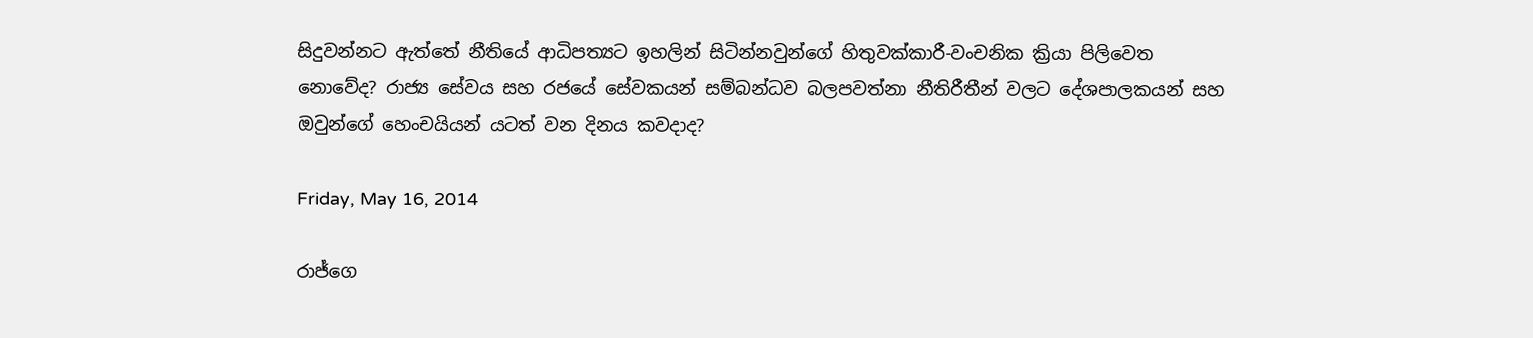සිදුවන්නට ඇත්තේ නීතියේ ආධිපත්‍ය‍ට ඉහලින් සිටින්නවුන්ගේ හිතුවක්කාරී-වංචනික ක්‍රියා පිලිවෙත නොවේද? රාජ්‍ය සේවය සහ රජයේ සේවකයන් සම්බන්ධව බලපවත්නා නීතිරීතීන් වලට දේශපාලකයන් සහ ඔවුන්ගේ හෙංචයියන් යටත් වන දිනය කවදාද?

Friday, May 16, 2014

රාජ්ගෙ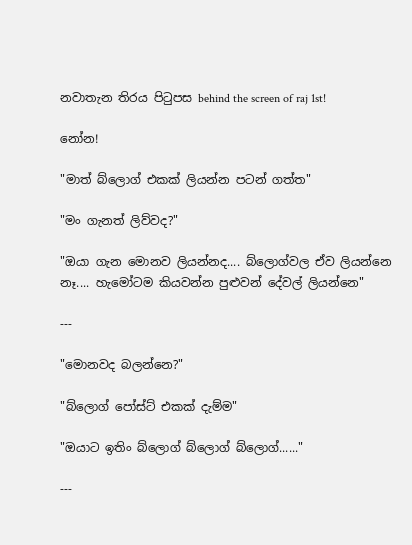නවාතැන තිරය පිටුපස behind the screen of raj 1st!

නෝන!

"මාත් බ්ලොග් එකක් ලියන්න පටන් ගත්ත"

"මං ගැනත් ලිව්වද?"

"ඔයා ගැන මොනව ලියන්නද.... බ්ලොග්වල ඒව ලියන්නෙ නෑ.... හැමෝටම කියවන්න පුළුවන් දේවල් ලියන්නෙ"

---

"මොනවද බලන්නෙ?"

"බ්ලොග් පෝස්ට් එකක් දැම්ම"

"ඔයාට ඉතිං බ්ලොග් බ්ලොග් බ්ලොග්......"

---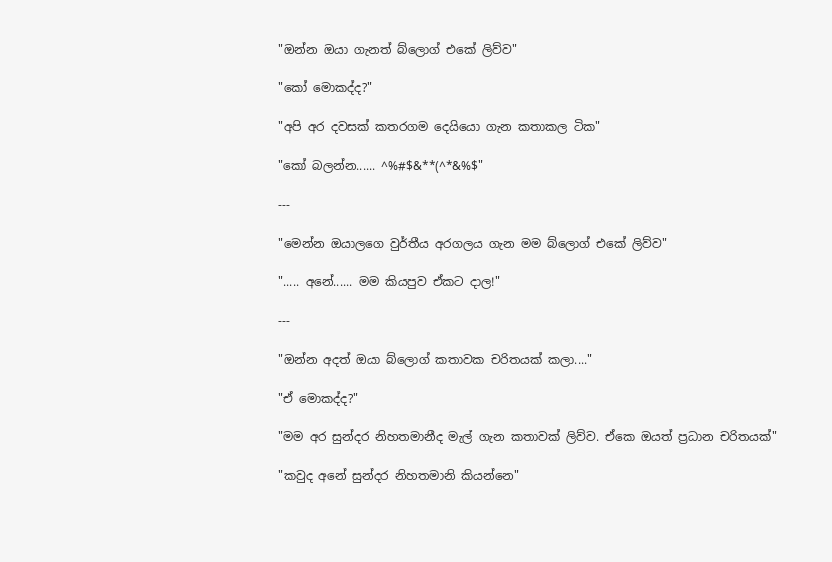"ඔන්න ඔයා ගැනත් බ්ලොග් එකේ ලිව්ව"

"කෝ මොකද්ද?"

"අපි අර දවසක් කතරගම දෙයියො ගැන කතාකල ටික"

"කෝ බලන්න...... ^%#$&**(^*&%$"

---

"මෙන්න ඔයාලගෙ වුර්තීය අරගලය ගැන මම බ්ලොග් එකේ ලිව්ව"

"..... අනේ...... මම කියපුව ඒකට දාල!"

---

"ඔන්න අදත් ඔයා බ්ලොග් කතාවක චරිතයක් කලා...."

"ඒ මොකද්ද?"

"මම අර සුන්දර නිහතමානීද මැල් ගැන කතාවක් ලිව්ව. ඒ‍කෙ ඔයත් ප්‍රධාන චරිතයක්"

"කවුද අනේ සුන්දර නිහතමානි කියන්නෙ"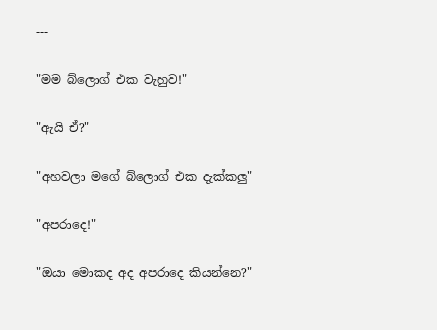---

"මම බ්ලොග් එක වැහුව!"

"ඇයි ඒ?"

"අහවලා මගේ බ්ලොග් එක දැක්කලු"

"අපරාදෙ!"

"ඔයා මොකද අද අපරාදෙ කියන්නෙ?"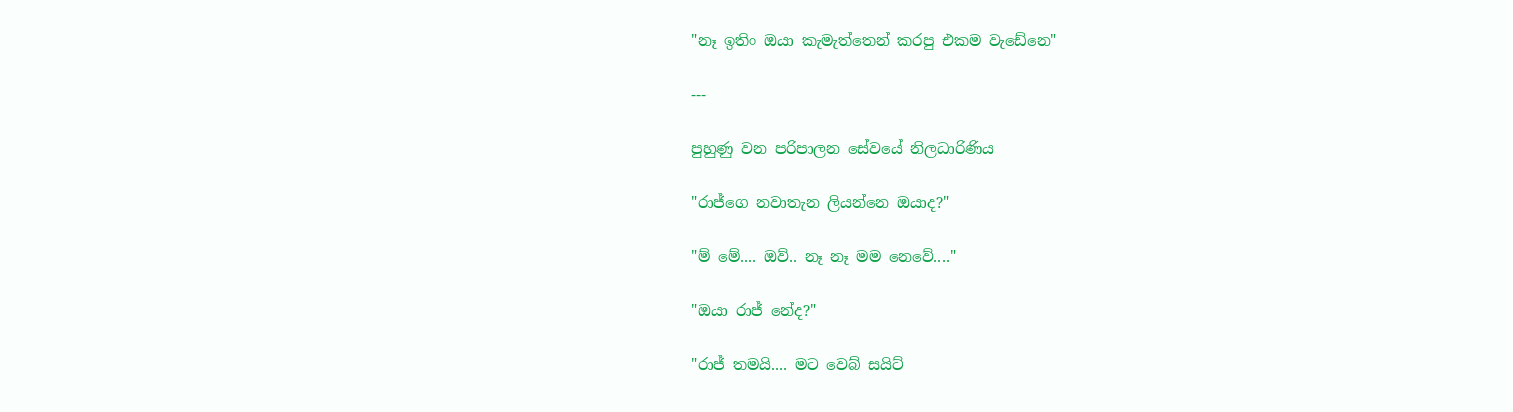"නෑ ඉතිං ඔයා කැමැත්තෙන් කරපු එකම වැඩේනෙ"

---

පුහුණු වන පරිපාලන සේවයේ නිලධාරිණිය

"රාජ්ගෙ නවාතැන ලියන්නෙ ඔයාද?"

"ම් මේ.... ඔව්.. නෑ නෑ මම නෙවේ...."

"ඔයා රාජ් නේද?"

"රාජ් තමයි.... මට වෙබ් සයිට්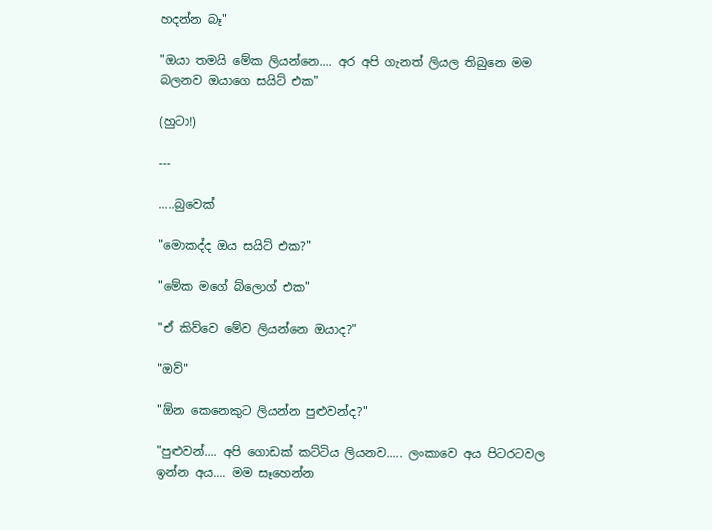හදන්න බෑ"

"ඔයා තමයි මේක ලියන්නෙ.... අර අපි ගැනත් ලියල තිබුනෙ මම බලනව ඔයාගෙ සයිට් එක"

(හුටා!)

---

.....බුවෙක්

"මොකද්ද ඔය සයිට් එක?"

"මේක මගේ බ්ලොග් එක"

"ඒ කිව්වෙ මේව ලියන්නෙ ඔයාද?"

"ඔව්"

"ඕන කෙනෙකුට ලියන්න පුළුවන්ද?"

"පුළුවන්.... අපි ගොඩක් කට්ටිය ලියනව..... ලංකාවෙ අය පිටරටවල ඉන්න අය.... මම සෑහෙන්න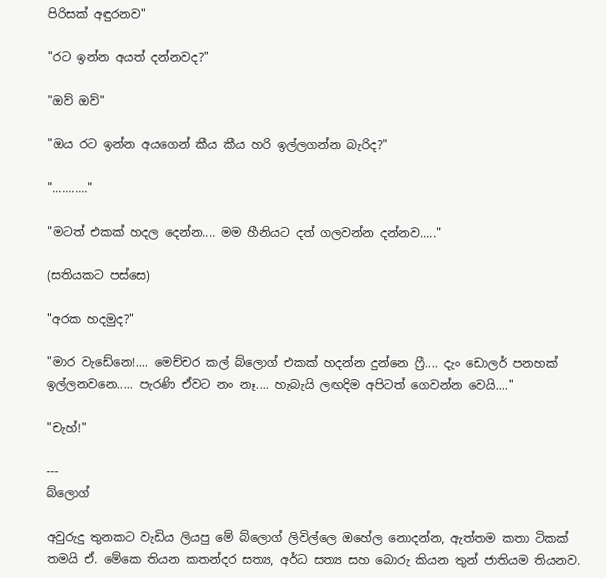පිරිසක් අඳුරනව"

"රට ඉන්න අයත් දන්නවද?"

"ඔව් ඔව්"

"ඔය රට ඉන්න අයගෙන් කීය කීය හරි ඉල්ලගන්න බැරිද?"

"..........."

"මටත් එකක් හදල දෙන්න.... මම හීනියට දත් ගලවන්න දන්නව....."

(සතියකට පස්සෙ)

"අරක හදමුද?"

"මාර වැඩේනෙ!.... මෙච්චර කල් බ්ලොග් එකක් හදන්න දුන්නෙ ෆ්‍රී.... දැං ඩොලර් පනහක් ඉල්ලනවනෙ..... පැරණි ඒවට නං නෑ.... හැබැයි ලඟදිම අපිටත් ගෙවන්න වෙයි...."

"චැහ්!"

---
බ්ලොග්

අවුරුදු තුනකට වැඩිය ලියපු මේ බ්ලොග් ලිවිල්ලෙ ඔහේල නොදන්න, ඇත්තම කතා ටිකක් තමයි ඒ. මේකෙ තියන කතන්දර සත්‍ය, අර්ධ සත්‍ය සහ බොරු කියන තුන් ජාතියම තියනව.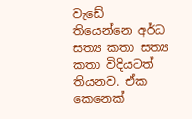වැඩේ තියෙන්නෙ අර්ධ සත්‍ය කතා සත්‍ය කතා විදියටත් තියනව. ඒක කෙනෙක්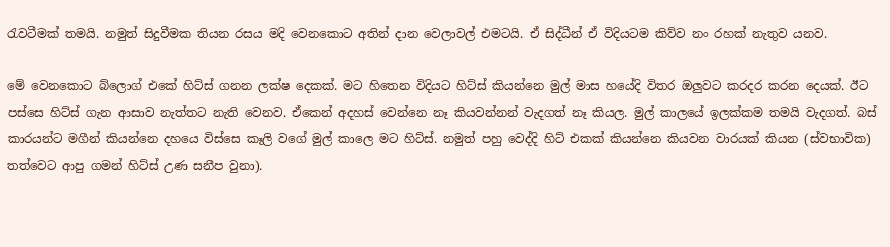රැවටීමක් තමයි. නමුත් සිදුවීමක තියන රසය මදි වෙනකොට අතින් දාන වෙලාවල් එමටයි. ඒ සිද්ධීන් ඒ විදියටම කිව්ව නං රහක් නැතුව යනව.

මේ වෙනකොට බ්ලොග් එකේ හිට්ස් ගනන ලක්ෂ දෙකක්. මට හිතෙන විදියට හිට්ස් කියන්නෙ මුල් මාස හයේදි විතර ඔලුවට කරදර කරන දෙයක්. ඊට පස්සෙ හිට්ස් ගැන ආසාව නැත්තට නැති වෙනව. ඒකෙන් අදහස් වෙන්නෙ නෑ කියවන්නන් වැදගත් නෑ කියල. මුල් කාලයේ ඉලක්කම තමයි වැදගත්. බස් කාරයන්ට මගීන් කියන්නෙ දහයෙ විස්සෙ කෑලි වගේ මුල් කාලෙ මට හිට්ස්. නමුත් පහු වෙද්දි හිට් එකක් කියන්නෙ කියවන වාරයක් කියන (ස්වභාවික) තත්වෙට ආපු ගමන් හිට්ස් උණ සනීප වුනා).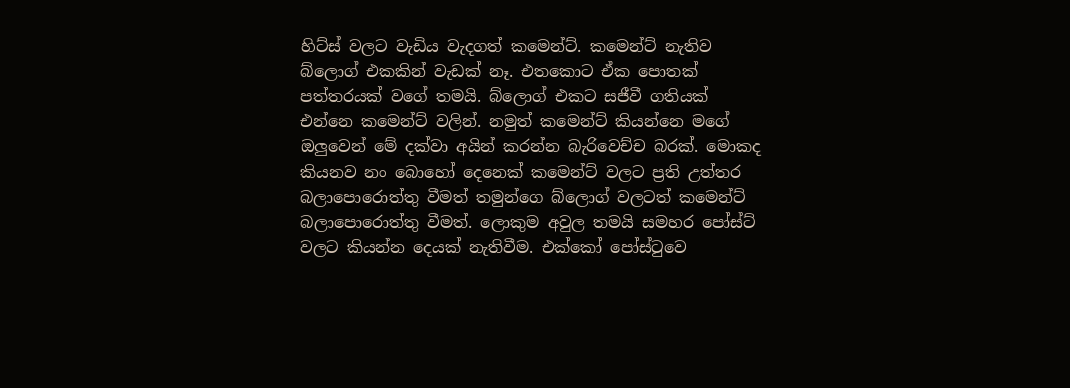හිට්ස් වලට වැඩිය වැදගත් කමෙන්ට්. කමෙන්ට් නැතිව බ්ලොග් එකකින් වැඩක් නෑ. එතකොට ඒක පොතක් පත්තරයක් වගේ තමයි. බ්ලොග් එකට සජීවී ගතියක් එන්නෙ කමෙන්ට් වලින්. නමුත් කමෙන්ට් කියන්නෙ මගේ ඔලුවෙන් මේ දක්වා අයින් කරන්න බැරිවෙච්ච බරක්. මොකද කියනව නං බොහෝ දෙනෙක් කමෙන්ට් වලට ප්‍රති උත්තර බලාපොරොත්තු වීමත් තමුන්ගෙ බ්ලොග් වලටත් කමෙන්ට් බලාපොරොත්තු වීමත්. ලොකුම අවුල තමයි සමහර පෝස්ට් වලට කියන්න දෙයක් නැතිවීම. එක්කෝ පෝස්ටුවෙ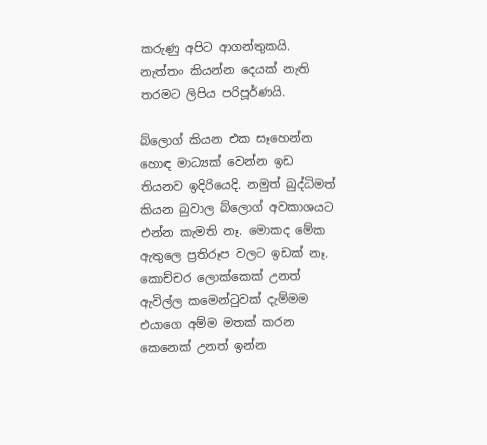කරුණු අපිට ආගන්තුකයි. නැත්තං කියන්න දෙයක් නැති තරමට ලිපිය පරිපූර්ණයි.

බ්ලොග් කියන එක සෑහෙන්න හොඳ මාධ්‍යක් වෙන්න ඉඩ තියනව ඉදිරියෙදි. නමුත් බුද්ධිමත් කියන බුවාල බ්ලොග් අවකාශයට එන්න කැමති නෑ. මොකද මේක ඇතුලෙ ප්‍රතිරූප වල‍ට ඉඩක් නෑ. කොච්චර ලොක්කෙක් උනත් ඇවිල්ල කමෙන්ටුවක් දැම්මම එයාගෙ අම්ම මතක් කරන කෙනෙක් උනත් ඉන්න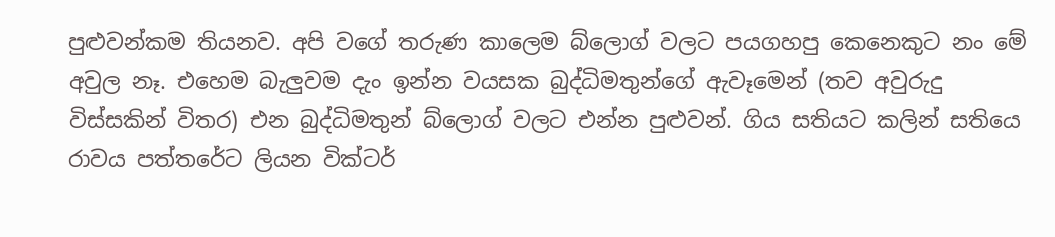පුළුවන්කම තියනව. අපි වගේ තරුණ කාලෙම බ්ලොග් වලට පයගහපු කෙනෙකුට නං මේ අවුල නෑ. එහෙම බැලුවම දැං ඉන්න වයසක බුද්ධිමතුන්ගේ ඇවෑමෙන් (තව අවුරුදු විස්සකින් විතර) එන බුද්ධිමතුන් බ්ලොග් වලට එන්න පුළුවන්. ගිය සතියට කලින් සතියෙ රාවය පත්තරේට ලියන වික්ටර්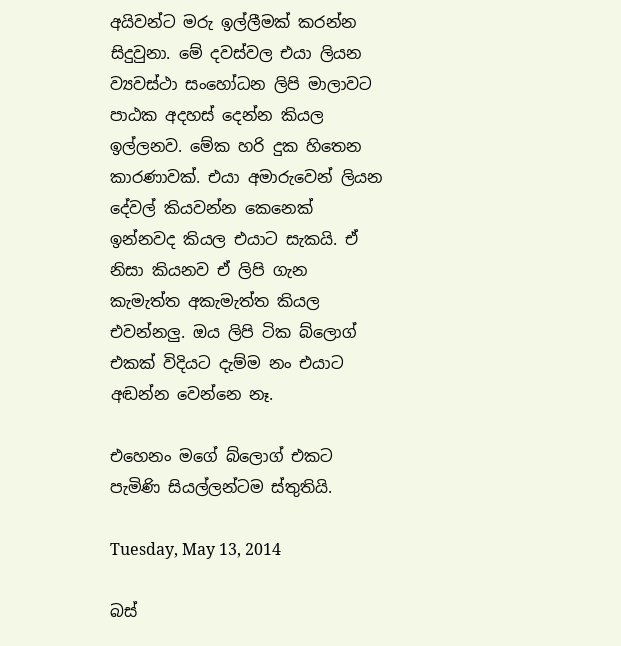අයිවන්ට මරු ඉල්ලීමක් කරන්න සිදුවුනා. මේ දවස්වල එයා ලියන ව්‍යවස්ථා සංහෝධන ලිපි මාලාවට පාඨක අදහස් දෙන්න කියල ඉල්ලනව. මේක හරි දුක හිතෙන කාරණාවක්. එයා අමාරුවෙන් ලියන දේවල් කියවන්න කෙනෙක් ඉන්නවද කියල එයාට සැකයි. ඒ නිසා කියනව ඒ ලිපි ගැන කැමැත්ත අකැමැත්ත කියල එවන්නලු. ඔය ලිපි ටික බ්ලොග් එකක් විදියට දැම්ම නං එයාට අඬන්න වෙන්නෙ නෑ.

එහෙනං මගේ බ්ලොග් එකට පැමිණි සියල්ලන්ටම ස්තුතියි.

Tuesday, May 13, 2014

බස්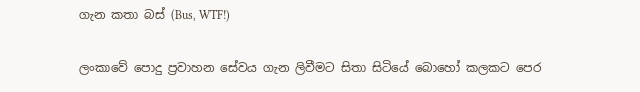ගැන කතා බස් (Bus, WTF!)

ලංකාවේ පොදු ප්‍රවාහන සේවය ගැන ලිවීමට සිතා සිටියේ බොහෝ කලකට පෙර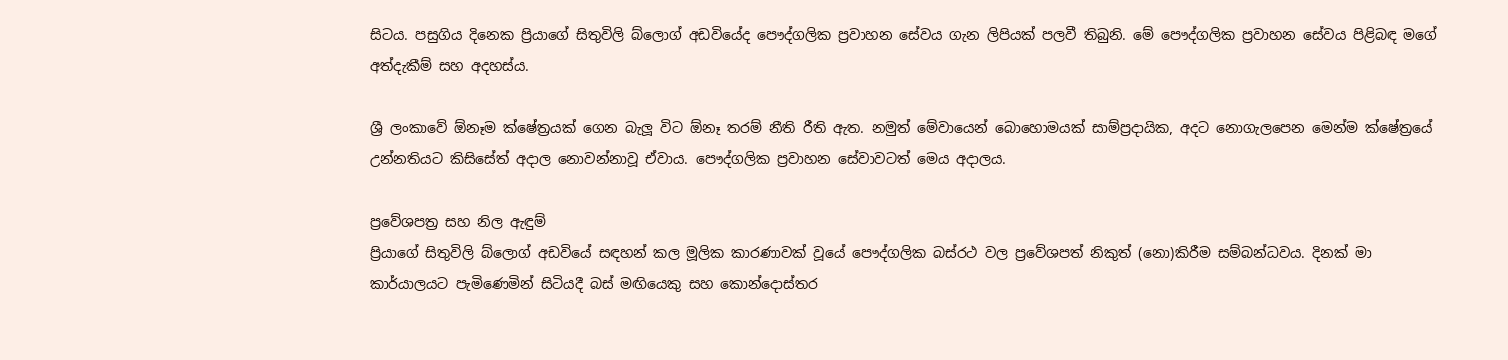සිටය. පසුගිය දිනෙක ප්‍රියාගේ සිතුවිලි බ්ලොග් අඩවියේද පෞද්ගලික ප්‍රවාහන සේවය ගැන ලිපියක් පලවී තිබුනි. මේ පෞද්ගලික ප්‍රවාහන සේවය පිළිබඳ මගේ අත්දැකීම් සහ අදහස්ය.

ශ්‍රී ලංකාවේ ඕනෑම ක්ෂේත්‍රයක් ගෙන බැලූ විට ඕනෑ තරම් නීති රීති ඇත. නමුත් මේවායෙන් බොහොමයක් සාම්ප්‍රදායික, අදට නොගැලපෙන මෙන්ම ක්ෂේත්‍රයේ උන්නතියට කිසිසේත් අදාල නොවන්නාවූ ඒවාය. පෞද්ගලික ප්‍රවාහන සේවාවටත් මෙය අදාලය.

ප්‍රවේශපත්‍ර සහ නිල ඇඳුම්
ප්‍රියාගේ සිතුවිලි බ්ලොග් අඩවියේ සඳහන් කල මූලික කාරණාවක් වූයේ පෞද්ගලික බස්රථ වල ප්‍රවේශපත් නිකුත් (නො)කිරීම සම්බන්ධවය. දිනක් මා කාර්යාලයට පැමිණෙමින් සිටියදී බස් මඟියෙකු සහ කොන්දොස්තර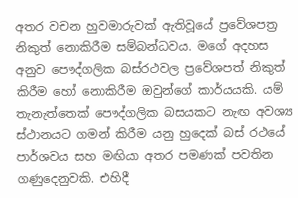අතර වචන හුවමාරුවක් ඇතිවූයේ ප්‍රවේශපත්‍ර නිකුත් නොකිරීම සම්බන්ධවය. මගේ අදහස අනුව පෞද්ගලික බස්රථවල ප්‍රවේශපත් නිකුත් කිරීම හෝ නොකිරීම ඔවුන්ගේ කාර්යයකි. යම් තැනැත්තෙක් පෞද්ගලික බසයකට නැඟ අවශ්‍ය ස්ථානයට ගමන් කිරීම යනු හුදෙක් බස් රථයේ පාර්ශවය සහ මඟියා අතර පමණක් පවතින ගණුදෙනුවකි. එහිදී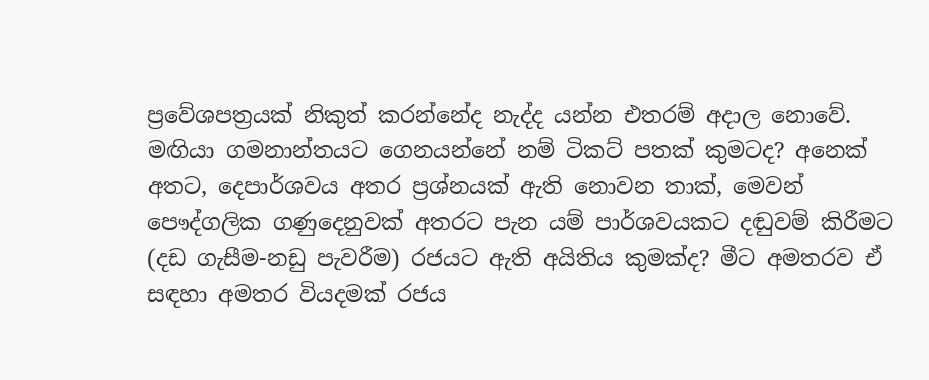ප්‍රවේශපත්‍රයක් නිකුත් කරන්නේද නැද්ද යන්න එතරම් අදාල නොවේ. මඟියා ගමනාන්තයට ගෙනයන්නේ නම් ටිකට් පතක් කුමටද? අනෙක් අතට, දෙපාර්ශවය අතර ප්‍රශ්නයක් ඇති නොවන තාක්, මෙවන් පෞද්ගලික ගණුදෙනුවක් අතරට පැන යම් පාර්ශවයකට දඬුවම් කිරීමට (දඩ ගැසීම-නඩු පැවරීම) රජයට ඇති අයිතිය කුමක්ද? මීට අමතරව ඒ සඳහා අමතර වියදමක් රජය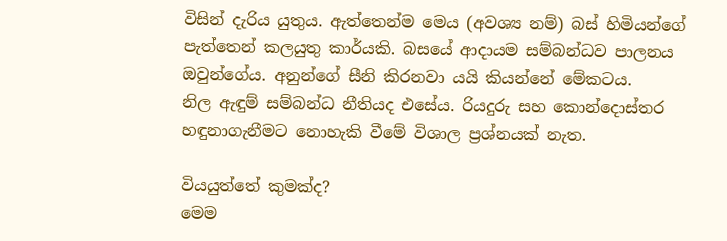විසින් දැරිය යුතුය. ඇත්තෙන්ම මෙය (අවශ්‍ය නම්) බස් හිමියන්ගේ පැත්තෙන් කලයුතු කාර්යකි. බසයේ ආදායම සම්බන්ධව පාලනය ඔවුන්ගේය. අනුන්ගේ සීනි කිරනවා යයි කියන්නේ මේකටය.
නිල ඇඳුම් සම්බන්ධ නීතියද එසේය. රියදුරු සහ කොන්දොස්තර හඳුනාගැනීමට නොහැකි වීමේ විශාල ප්‍රශ්නයක් නැත.

වියයුත්තේ කුමක්ද?
මෙම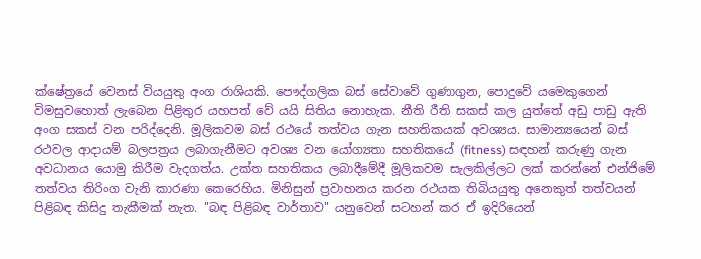ක්ෂේත්‍රයේ වෙනස් වියයුතු අංග රාශියකි. පෞද්ගලික බස් සේවාවේ ගුණාගුන, පොදුවේ යමෙකුගෙන් විමසුවහොත් ලැබෙන පිළිතුර යහපත් වේ යයි සිතිය නොහැක. නීති රීති සකස් කල යුත්තේ අඩු පාඩු ඇති අංග සකස් වන පරිද්දෙනි. මූලිකවම බස් රථයේ තත්වය ගැන සහතිකයක් අවශ්‍යය. සාමාන්‍යයෙන් බස් රථවල ආදායම් බලපත්‍රය ලබාගැනීමට අවශ්‍ය වන යෝග්‍යතා සහතිකයේ (fitness) සඳහන් කරුණු ගැන අවධානය යොමු කිරීම වැදගත්ය. උක්ත සහතිකය ලබාදීමේදී මූලිකවම සැලකිල්ලට ලක් කරන්නේ එන්ජි‍මේ තත්වය තිරිංග වැනි කාරණා කෙරෙහිය. මිනිසුන් ප්‍රවාහනය කරන රථයක තිබියයුතු අනෙකුත් තත්වයන් පිළිබඳ කිසිදු තැකීමක් නැත. "බඳ පිළිබඳ වාර්තාව" යනුවෙන් සටහන් කර ඒ ඉදිරියෙන්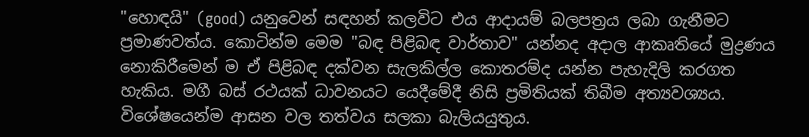"හොඳයි" (good) යනුවෙන් සඳහන් කලවිට එය ආදායම් බලපත්‍රය ලබා ගැනීමට ප්‍රමාණවත්ය. කොටින්ම මෙම "බඳ පිළිබඳ වාර්තාව" යන්නද අදාල ආකෘතියේ මුද්‍රණය නොකිරීමෙන් ම ඒ පිළිබඳ දක්වන සැලකිල්ල කොතරම්ද යන්න පැහැදිලි කරගත හැකිය. මගී බස් රථයක් ධාවනයට යෙදීමේදී නිසි ප්‍රමිතියක් තිබීම අත්‍යවශ්‍යය. විශේෂයෙන්ම ආසන වල තත්වය සලකා බැලියයුතුය.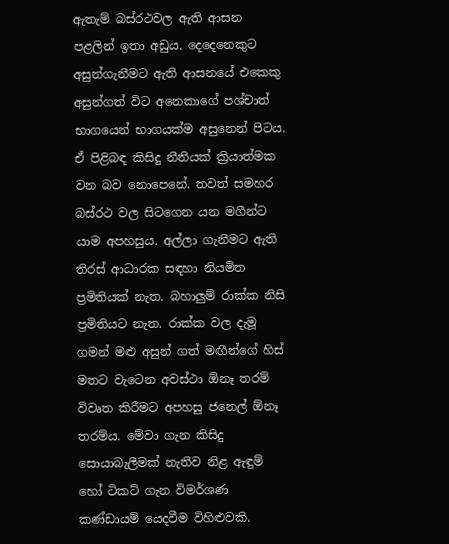ඇතැම් බස්රථවල ඇති ආසන පළලින් ඉතා අඩුය. දෙදෙනෙකුට අසුන්ගැනීමට ඇති ආසනයේ එකෙකු අසුන්ගත් විට අනෙකාගේ පශ්චාත් භාගයෙන් භාගයක්ම අසුනෙන් පිටය. ඒ පිළිබඳ කිසිදු නීතියක් ක්‍රියාත්මක වන බව නොපෙනේ. තවත් සමහර බස්රථ වල සිටගෙන යන මගීන්ට යාම අපහසුය. අල්ලා ගැනීමට ඇති තිරස් ආධාරක සඳහා නියමිත ප්‍රමිතියක් නැත. බහාලුම් රාක්ක නිසි ප්‍රමිතියට නැත. රාක්ක වල දැමූ ගමන් මළු අසුන් ගත් මඟීන්ගේ හිස් මතට වැටෙන අවස්ථා ඕනෑ තරම් විවෘත කිරීමට අපහසු ජනෙල් ඕනෑ තරම්ය. මේවා ගැන කිසිදු සොයාබැලීමක් නැතිව නිළ ඇඳුම් හෝ ටිකට් ගැන විමර්ශණ කණ්ඩායම් යෙදවීම විහිළුවකි.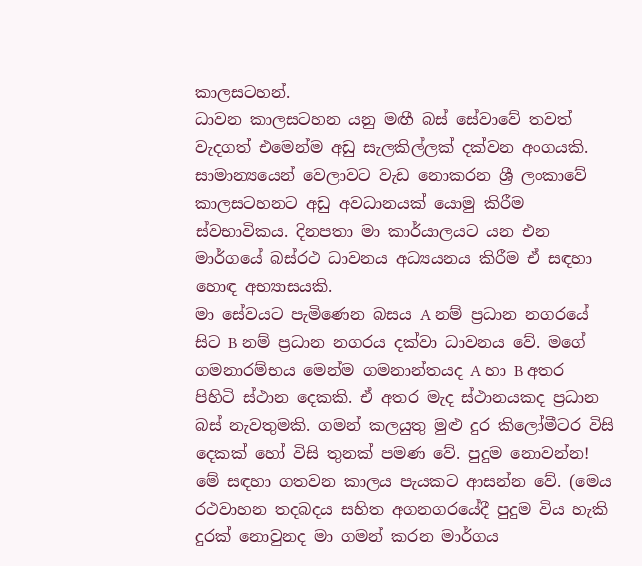කාලසටහන්.
ධාවන කාලසටහන යනු මඟී බස් සේවාවේ තවත් වැදගත් එමෙන්ම අඩු සැලකිල්ලක් දක්වන අංගයකි. සාමාන්‍යයෙන් වෙලාවට වැඩ නොකරන ශ්‍රී ලංකාවේ කාලසටහනට අඩු අවධානයක් යොමු කිරීම ස්වභාවිකය. දිනපතා මා කාර්යාලයට යන එන මාර්ගයේ බස්රථ ධාවනය අධ්‍යයනය කිරීම ඒ සඳහා හොඳ අභ්‍යාසයකි.
මා සේවයට පැමිණෙන බසය A නම් ප්‍රධාන නගරයේ සිට B නම් ප්‍රධාන නගරය දක්වා ධාවනය වේ. මගේ ගමනාරම්භය මෙන්ම ගමනාන්තයද A හා B අතර පිහිටි ස්ථාන දෙකකි. ඒ අතර මැද ස්ථානයකද ප්‍රධාන බස් නැවතුමකි. ගමන් කලයුතු මුළු දුර කිලෝමීටර විසි දෙකක් හෝ විසි තුනක් පමණ වේ. පුදුම නොවන්න! මේ සඳහා ගතවන කාලය පැයකට ආසන්න වේ. (මෙය රථවාහන තදබදය සහිත අගනගරයේදී පුදුම විය හැකි දුරක් නොවුනද මා ගමන් කරන මාර්ගය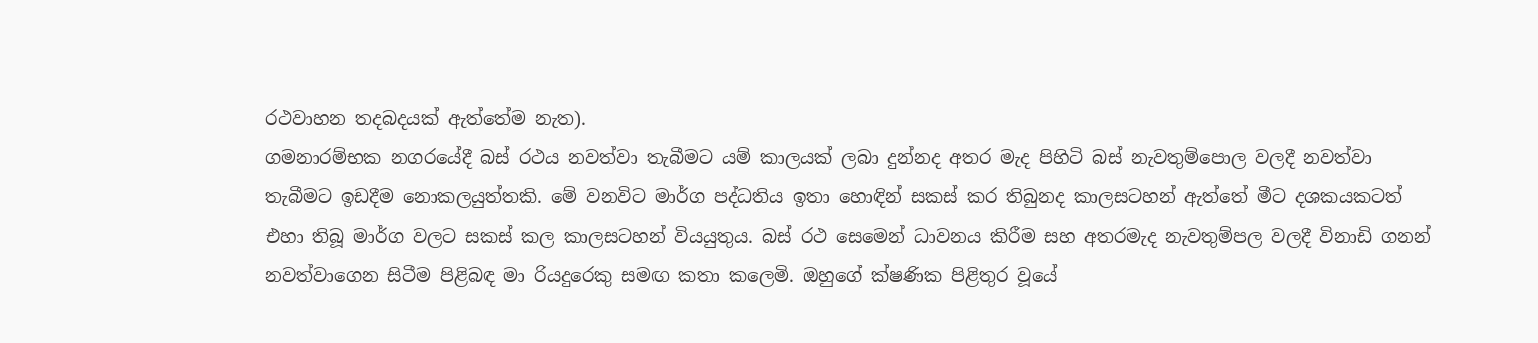රථවාහන තදබදයක් ඇත්තේම නැත).
ගමනාරම්භක නගරයේදී බස් රථය නවත්වා තැබීමට යම් කාලයක් ලබා දුන්නද අතර මැද පිහිටි බස් නැවතුම්පොල වලදී නවත්වා තැබීමට ඉඩදීම නොකලයුත්තකි. මේ වනවිට මාර්ග පද්ධතිය ඉතා හොඳින් සකස් කර තිබුනද කාලසටහන් ඇත්තේ මීට දශකයකටත් එහා තිබූ මාර්ග වලට සකස් කල කාලසටහන් වියයුතුය. බස් රථ සෙමෙන් ධාවනය කිරීම සහ අතරමැද නැවතුම්පල වලදී විනාඩි ගනන් නවත්වාගෙන සිටීම පිළිබඳ මා රියදුරෙකු සමඟ කතා කලෙමි. ඔහුගේ ක්ෂණික පිළිතුර වූයේ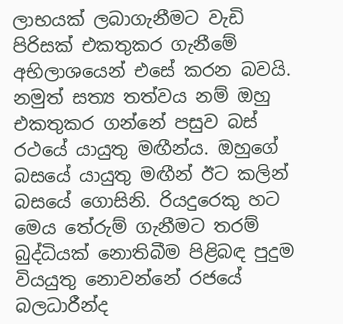ලාභයක් ලබාගැනීමට වැඩි පිරිසක් එකතුකර ගැනීමේ අභිලාශයෙන් එසේ කරන බවයි. නමුත් සත්‍ය තත්වය නම් ඔහු එකතුකර ගන්නේ පසුව බස් රථයේ යායුතු මඟීන්ය. ඔහුගේ බසයේ යායුතු මඟීන් ඊට කලින් බසයේ ගොසිනි. රියදුරෙකු හට මෙය තේරුම් ගැනීමට තරම් බුද්ධියක් නොතිබීම පිළිබඳ පුදුම වියයුතු නොවන්නේ රජයේ බලධාරීන්ද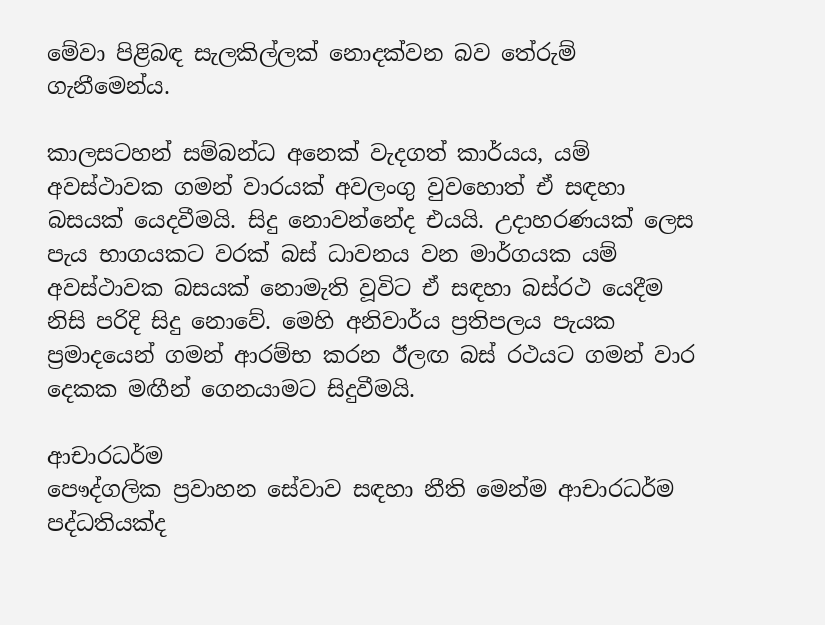මේවා පිළිබඳ සැලකිල්ලක් නොදක්වන බව තේරුම් ගැනීමෙන්ය.

කාලසටහන් සම්බන්ධ අනෙක් වැදගත් කාර්යය, යම් අවස්ථාවක ගමන් වාරයක් අවලංගු වුවහොත් ඒ සඳහා බසයක් යෙදවීමයි. සිදු නොවන්නේද එයයි. උදාහරණයක් ලෙස පැය භාගයකට වරක් බස් ධාවනය වන මාර්ගයක යම් අවස්ථාවක බසයක් නොමැති වූවිට ඒ සඳහා බස්රථ යෙදීම නිසි පරිදි සිදු නොවේ. මෙහි අනිවාර්ය ප්‍රතිපලය පැයක ප්‍රමාදයෙන් ගමන් ආරම්භ කරන ඊලඟ බස් රථයට ගමන් වාර දෙකක මඟීන් ගෙනයාමට සිදුවීමයි.

ආචාරධර්ම
පෞද්ගලික ප්‍රවාහන සේවාව සඳහා නීති මෙන්ම ආචාරධර්ම පද්ධතියක්ද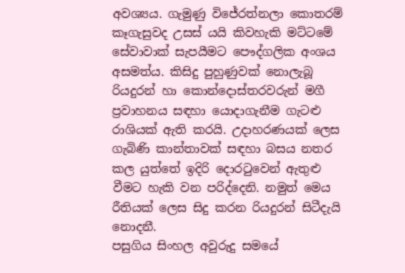අවශ්‍යය. ගැමුණු විජේරත්නලා කොතරම් කෑගැසුවද උසස් යයි කිවහැකි මට්ටමේ සේවාවාක් සැපයීමට පෞද්ගලික අංශය අසමත්ය. කිසිදු පුහුණුවක් නොලැබූ රියදුරන් හා කොන්දොස්තරවරුන් මගී ප්‍රවාහනය සඳහා යොදාගැනීම ගැටළු රාශියක් ඇති කරයි. උදාහරණයක් ලෙස ගැබිණි කාන්තාවක් සඳහා බසය නතර කල යුත්තේ ඉදිරි දොරටුවෙන් ඇතුළු වීමට හැකි වන පරිද්දෙනි. නමුත් මෙය රීතියක් ලෙස සිදු කරන රියදුරන් සිටීදැයි නොදනී.
පසුගිය සිංහල අවුරුදු සමයේ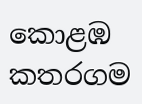කොළඹ කතරගම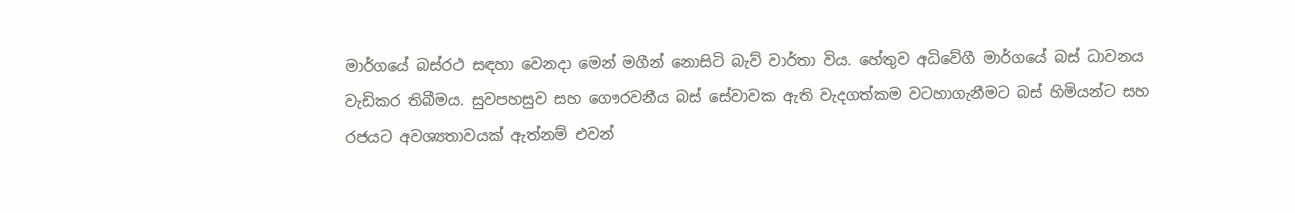මාර්ගයේ බස්රථ සඳහා වෙනදා මෙන් මගීන් නොසිටි බැව් වාර්තා විය. හේතුව අධිවේගී මාර්ගයේ බස් ධාවනය වැඩිකර තිබීමය. සුවපහසුව සහ ගෞරවනීය බස් සේවාවක ඇති වැදගත්කම වටහාගැනීමට බස් හිමියන්ට සහ රජයට අවශ්‍යතාවයක් ඇත්නම් එවන්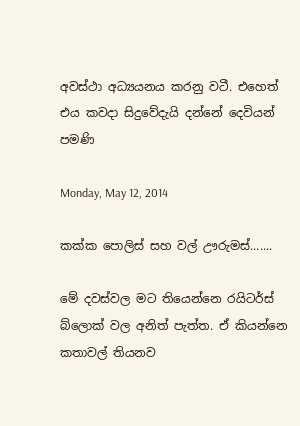අවස්ථා අධ්‍යයනය කරනු වටී. එහෙත් එය කවදා සිදුවේදැයි දන්නේ දෙවියන් පමණි

Monday, May 12, 2014

කක්ක පොලිස් සහ වල් ඌරුමස්.......

මේ දවස්වල මට තියෙන්නෙ රයිටර්ස් බ්ලොක් වල අනිත් පැත්ත. ඒ කියන්නෙ කතාවල් තියනව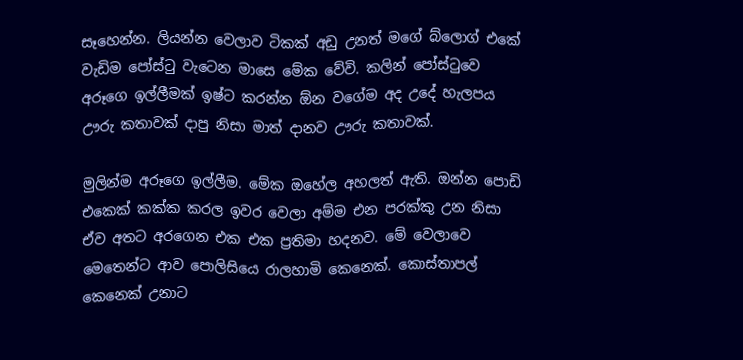සෑහෙන්න. ලියන්න වෙලාව ටිකක් අඩු උනත් මගේ බ්ලොග් එකේ වැඩිම පෝස්ටු වැටෙන මාසෙ මේක වේවි. කලින් පෝස්ටුවෙ අරූගෙ ඉල්ලීමක් ඉෂ්ට කරන්න ඕන වගේම අද උදේ හැලපය ඌරු කතාවක් දාපු නිසා මාත් දානව ඌරු කතාවක්.

මුලින්ම අරූගෙ ඉල්ලීම. මේක ඔහේල අහලත් ඇති. ඔන්න පොඩි එකෙක් කක්ක කරල ඉවර වෙලා අම්ම එන පරක්කු උන නිසා ඒව අතට අරගෙන එක එක ප්‍රතිමා හදනව. මේ වෙලාවෙ මෙතෙන්ට ආව පොලිසියෙ රාලහාමි කෙනෙක්. කොස්තාපල් කෙනෙක් උනාට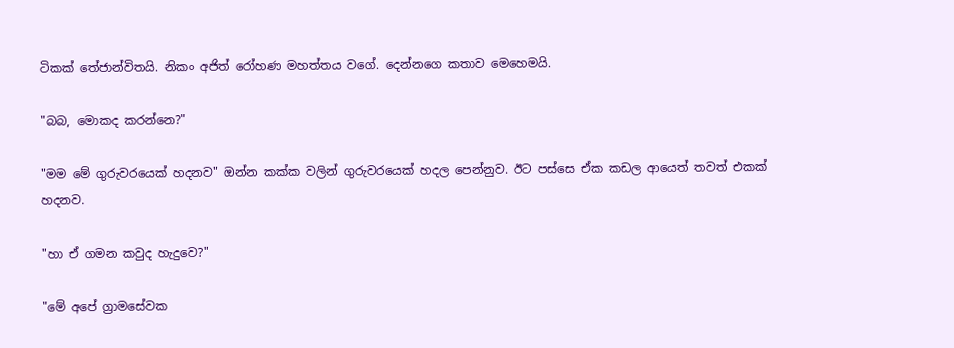ටිකක් තේජාන්විතයි. නිකං අජිත් රෝහණ මහත්තය වගේ. දෙන්නගෙ කතාව මෙහෙමයි.

"බබ, මොකද කරන්නෙ?"

"මම මේ ගුරුවරයෙක් හදනව" ඔන්න කක්ක වලින් ගුරුවරයෙක් හදල පෙන්නුව. ඊට පස්සෙ ඒක කඩල ආයෙත් තවත් එකක් හදනව.

"හා ඒ ගමන කවුද හැදුවෙ?"

"මේ අපේ ග්‍රාමසේවක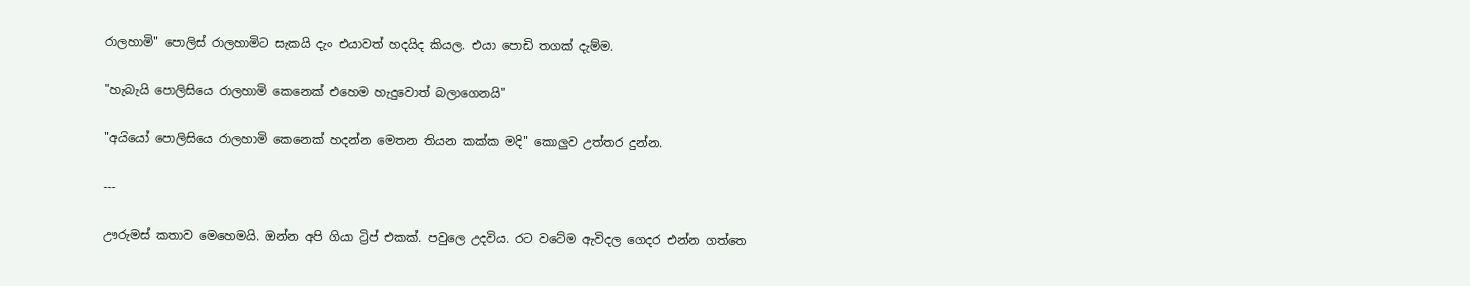රාලහාමි" පොලිස් රාලහාමිට සැකයි දැං එයාවත් හදයිද කියල. එයා පොඩි තගක් දැම්ම.

"හැබැයි පොලිසියෙ රාලහාමි කෙනෙක් එහෙම හැදුවොත් බලාගෙනයි"

"අය‍ියෝ පොලිසියෙ රාලහාමි කෙනෙක් හදන්න මෙතන තියන කක්ක මදි" කොලුව උත්තර දුන්න.

---

ඌරුමස් කතාව මෙහෙමයි. ඔන්න අපි ගියා ට්‍රිප් එකක්. පවුලෙ උදවිය. රට වටේම ඇවිදල ගෙදර එන්න ගත්තෙ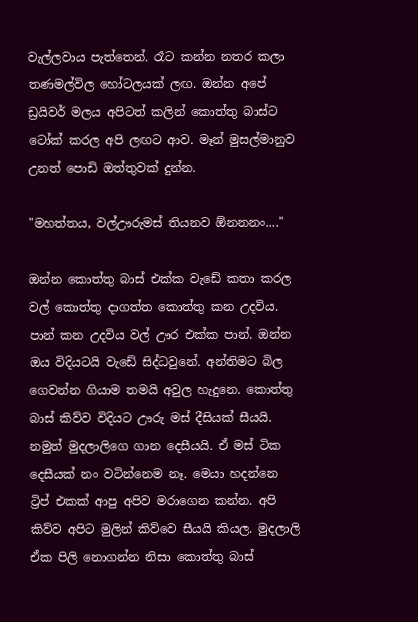වැල්ලවාය පැත්තෙන්. රෑට කන්න නතර කලා තණමල්විල හෝටලයක් ලඟ. ඔන්න අපේ ඩ්‍රයිවර් මලය අපිටත් කලින් කොත්තු බාස්ට ටෝක් කරල අපි ලඟට ආව. මෑන් මුසල්මානුව උනත් පොඩි ඔත්තුවක් දුන්න.

"මහත්තය, වල්ඌරුමස් තියනව ඕනනනං...."

ඔන්න කොත්තු බාස් එක්ක වැඩේ කතා කරල වල් කොත්තු දාගත්ත කොත්තු කන උදවිය. පාන් කන උදවිය වල් ඌර එක්ක පාන්. ඔන්න ඔය විදියටයි වැඩේ සිද්ධවුනේ. අන්තිමට බිල ගෙවන්න ගියාම තමයි අවුල හැදුනෙ. කොත්තු බාස් කිව්ව විදියට ඌරු මස් දීසියක් සීයයි. නමුත් මුදලාලිගෙ ගාන දෙසීයයි. ඒ මස් ටික දෙසීයක් නං වටින්නෙම නෑ. මෙයා හදන්නෙ ට්‍රිප් එකක් ආපු අපිව මරාගෙන කන්න. අපි කිව්ව අපිට මුලින් කිව්වෙ සීයයි කියල. මුදලාලි ඒක පිලි නොගන්න නිසා කොත්තු බාස්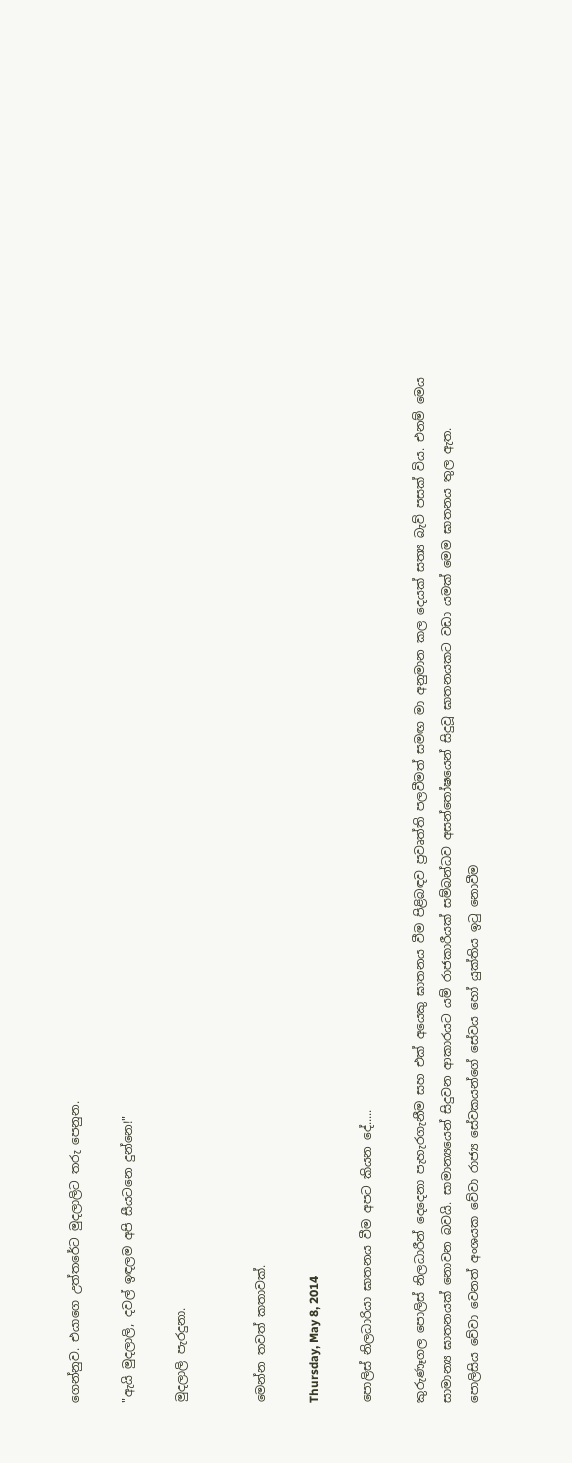ගෙන්නුව. එයාගෙ උත්තරේට මුදලාලිට තරු පෙනුන.

"ඇයි මුදලාලි, දවල් ඉඳලම අපි සීයටනෙ දුන්නෙ!"

මුදලාලි පැරදුනා.


මෙන්න තවත් කතාවක්.

Thursday, May 8, 2014

පොලිස් නිලධාරියා ඝාතනය වීම අපට කියන දේ.....

කුරුණෑගල පොලිස් නිලධාරීන් දෙදෙනා පැහැරගැනීම සහ එක් අයෙකු ඝාතනය වීම පිළිබඳව ප්‍රවෘත්ති පලවීමත් සමඟ මා අනුමාන කල දෙයක් සත්‍ය බැව් පසක් විය. එනම් මෙය සාමාන්‍ය ඝාතනයක් නොවන බවයි. සාමාන්‍යයෙන් සිදුවන ආකාරයට යම් රාජකාරීයක් සම්බන්ධව අසන්තෝෂයෙන් සිදුවූ ඝාතනයකට වඩා යමක් මෙම ඝාතනය තුල ඇත.
පොලිසිය වේවා වෙනත් අංශයක වේවා රාජ්‍ය සේවකයන්ගේ සේවය හෝ යුක්තිය ඉටු නොවීම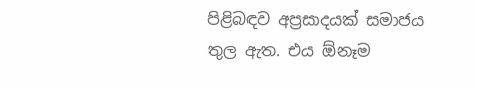පිළිබඳව අප්‍රසාදයක් සමාජය තුල ඇත. එය ඕනෑම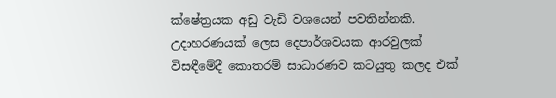ක්ෂේත්‍රයක අඩු වැඩි වශයෙන් පවතින්නකි. උදාහරණයක් ලෙස දෙපාර්ශවයක ආරවුලක් විසඳීමේදී කොතරම් සාධාරණව කටයුතු කලද එක්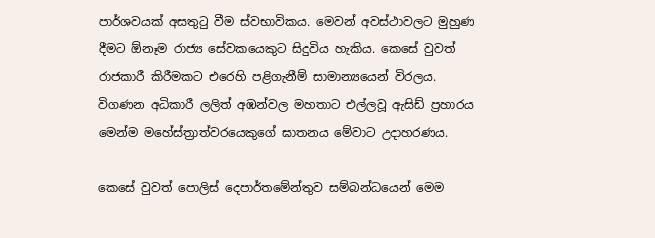පාර්ශවයක් අසතුටු වීම ස්වභාවිකය. මෙවන් අවස්ථාවලට මුහුණ දීමට ඕනෑම රාජ්‍ය සේවකයෙකුට සිදුවිය හැකිය. කෙසේ වුවත් රාජකාරී කිරීමකට එරෙහි පළිගැනීම් සාමාන්‍යයෙන් විරලය. විගණන අධිකාරී ලලිත් අඹන්වල මහතාට එල්ලවූ ඇසිඩ් ප්‍රහාරය මෙන්ම මහේස්ත්‍රාත්වරයෙකුගේ ඝාතනය මේවාට උදාහරණය.

කෙසේ වුවත් පොලිස් දෙපාර්තමේන්තුව සම්බන්ධයෙන් මෙම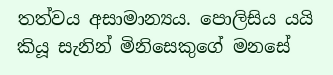තත්වය අසාමාන්‍යය. පොලිසිය යයි කියූ සැනින් මිනිසෙකුගේ මනසේ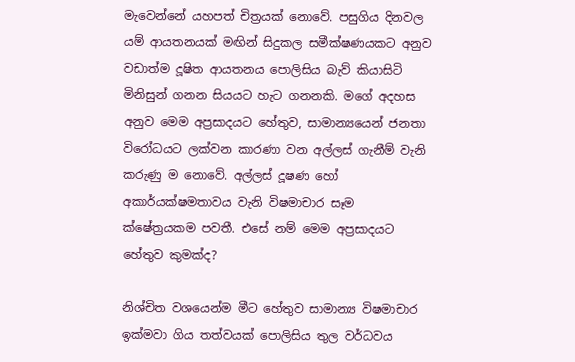මැවෙන්නේ යහපත් චිත්‍රයක් නොවේ. පසුගිය දිනවල යම් ආයතනයක් මඟින් සිදුකල සමීක්ෂණයකට අනුව වඩාත්ම දූෂිත ආයතනය පොලිසිය බැව් කියාසිටි මිනිසුන් ගනන සියයට හැට ගනනකි. මගේ අදහස අනුව මෙම අප්‍රසාදයට‍ හේතුව, සාමාන්‍යයෙන් ජනතා විරෝධයට ලක්වන කාරණා වන අල්ලස් ගැනීම් වැනි කරුණු ම නොවේ. අල්ලස් දූෂණ හෝ අකාර්යක්ෂමතාවය වැනි විෂමාචාර සෑම ක්ෂේත්‍රයකම පවතී. එසේ නම් මෙම අප්‍රසාදයට හේතුව කුමක්ද?

නිශ්චිත වශයෙන්ම මීට හේතුව සාමාන්‍ය විෂමාචාර ඉක්මවා ගිය තත්වයක් පොලිසිය තුල වර්ධවය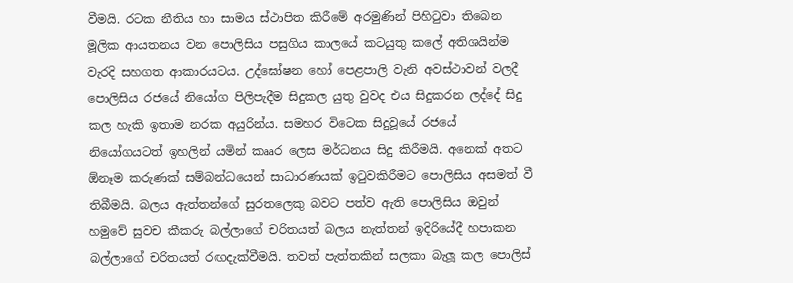වීමයි. රටක නීතිය හා සාමය ස්ථාපිත කිරීමේ අරමුණින් පිහිටුවා තිබෙන මූලික ආයතනය වන පොලිසිය පසුගිය කාලයේ කටයුතු කලේ අතිශයින්ම වැරදි සහගත ආකාරයටය. උද්ඝෝෂන හෝ පෙළපාලි වැනි අවස්ථාවන් වලදී පොලිසිය රජයේ නියෝග පිලිපැදීම සිදුකල යුතු වුවද එය සිදුකරන ලද්දේ සිදු කල හැකි ඉතාම නරක අයුරින්ය. සමහර විටෙක සිදුවූයේ රජයේ නියෝගයටත් ඉහලින් යමින් කෲර ලෙස මර්ධනය සිදු කිරීමයි. අනෙක් අතට ඕනෑම කරුණක් සම්බන්ධයෙන් සාධාරණයක් ඉටුවකිරීමට පොලිසිය අසමත් වී තිබීමයි. බලය ඇත්තන්ගේ සුරතලෙකු බවට පත්ව ඇති පොලිසිය ඔවුන් හමුවේ සුවච කීකරු බල්ලාගේ චරිතයත් බලය නැත්තන් ඉදිරියේදී හපාකන බල්ලාගේ චරිතයත් රඟදැක්වීමයි. තවත් පැත්තකින් සලකා බැලූ කල පොලිස්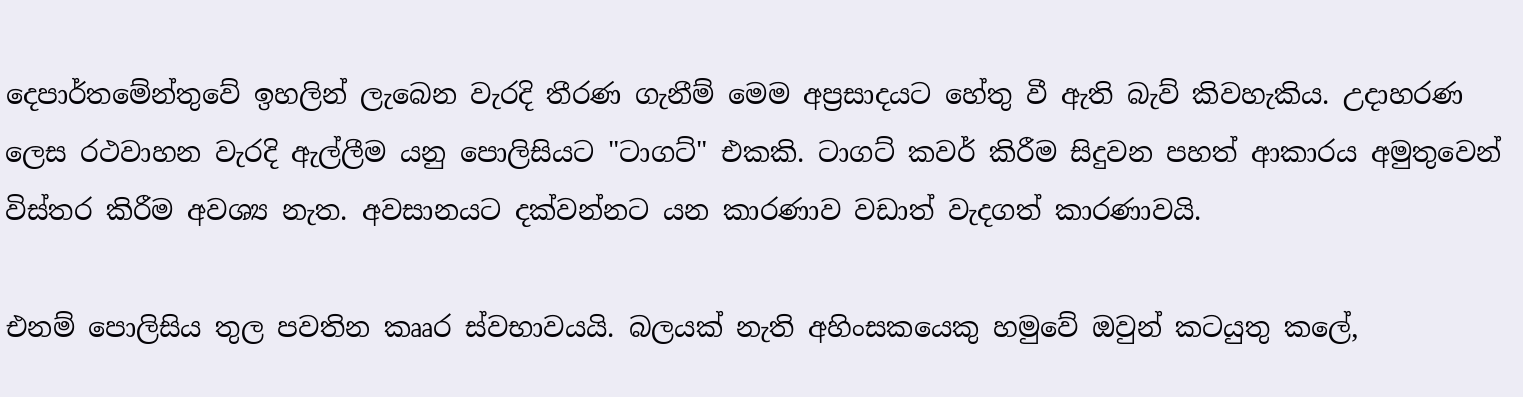දෙපාර්තමේන්තුවේ ඉහලින් ලැබෙන වැරදි තීරණ ගැනීම් මෙම අප්‍රසාදයට හේතු වී ඇති බැව් කිවහැකිය. උදාහරණ ලෙස රථවාහන වැරදි ඇල්ලීම යනු පොලිසියට "ටාගට්" එකකි. ටාගට් කවර් කිරීම සිදුවන පහත් ආකාරය අමුතුවෙන් විස්තර කිරීම අවශ්‍ය නැත. අවසානයට දක්වන්නට යන කාරණාව වඩාත් වැදගත් කාරණාවයි.

එනම් පොලිසිය තුල පවතින කෲර ස්වභාවයයි. බලයක් නැති අහිංසකයෙකු හමුවේ ඔවුන් කටයුතු කලේ,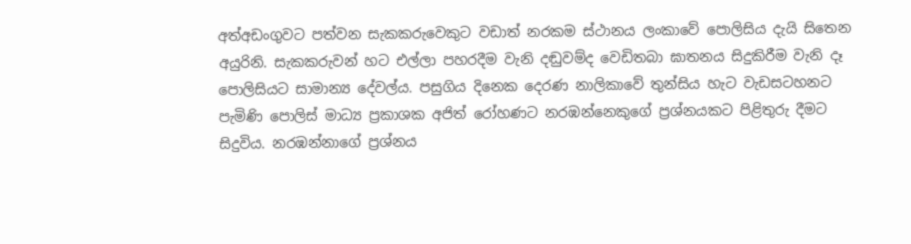අත්අඩංගුවට පත්වන සැකකරුවෙකුට වඩාත් නරකම ස්ථානය ලංකාවේ පොලිසිය දැයි සිතෙන අයුරිනි. සැකකරුවන් හට එල්ලා පහරදීම වැනි දඬුවම්ද වෙඩිතබා ඝාතනය සිදුකිරීම වැනි දෑ පොලිසියට සාමාන්‍ය දේවල්ය. පසුගිය දිනෙක දෙරණ නාලිකාවේ තුන්සිය හැට වැඩසටහනට පැමිණි පොලිස් මාධ්‍ය ප්‍රකාශක අජිත් රෝහණට නරඹන්නෙකුගේ ප්‍රශ්නයකට පිළිතුරු දීමට සිදුවිය. නරඹන්නාගේ ප්‍රශ්නය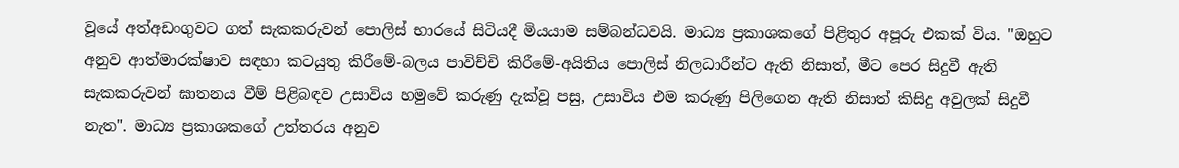වූයේ අත්අඩංගුවට ගත් සැකකරුවන් පොලිස් භාරයේ සිටියදී මියයාම සම්බන්ධවයි. මාධ්‍ය ප්‍රකාශකගේ පිළිතුර අපූරු එකක් විය. "ඔහුට අනුව ආත්මාරක්ෂාව සඳහා කටයුතු කිරීමේ-බලය පාවිච්චි කිරීමේ-අයිතිය පොලිස් නිලධාරීන්ට ඇති නිසාත්, මීට පෙර සිදුවී ඇති සැකකරුවන් ඝාතනය වීම් පිළිබඳව උසාවිය හමුවේ කරුණු දැක්වූ පසු, උසාවිය එම කරුණු පිලිගෙන ඇති නිසාත් කිසිදු අවුලක් සිදුවී නැත". මාධ්‍ය ප්‍රකාශකගේ උත්තරය අනුව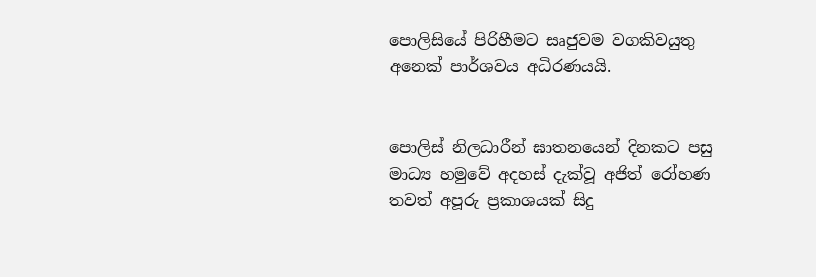පොලිසියේ පිරිහීමට සෘජුවම වගකිවයුතු අනෙක් පාර්ශවය අධිරණයයි.


පොලිස් නිලධාරීන් ඝාතනයෙන් දිනකට පසු මාධ්‍ය හමුවේ අදහස් දැක්වූ අජිත් රෝහණ තවත් අපූරු ප්‍රකාශයක් සිදු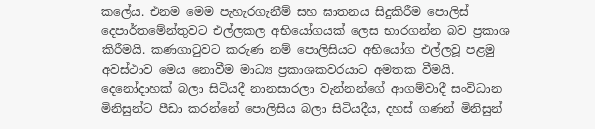කලේය. එනම මෙම පැහැරගැනීම් සහ ඝාතනය සිදුකිරීම පොලිස් දෙපාර්තමේන්තුවට එල්ලකල අභියෝගයක් ලෙස භාරගන්න බව ප්‍රකාශ කිරීමයි. කණගාටුවට කරුණ නම් පොලිසියට අභියෝග එල්ලවූ පළමු අවස්ථාව මෙය නොවීම මාධ්‍ය ප්‍රකාශකවරයාට අමතක වීමයි. දෙනෝදාහක් බලා සිටියදී නානසාරලා වැන්නන්ගේ ආගම්වාදී සංවිධාන මිනිසුන්ට පීඩා කරන්නේ පොලිසිය බලා සිටියදීය, දහස් ගණන් මිනිසුන්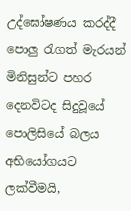උද්ඝෝෂණය කරද්දී පොලු රැගත් මැරයන් මිනිසුන්ට පහර දෙනවිටද සිදුවූයේ පොලිසියේ බලය අභියෝගයට ලක්වීමයි,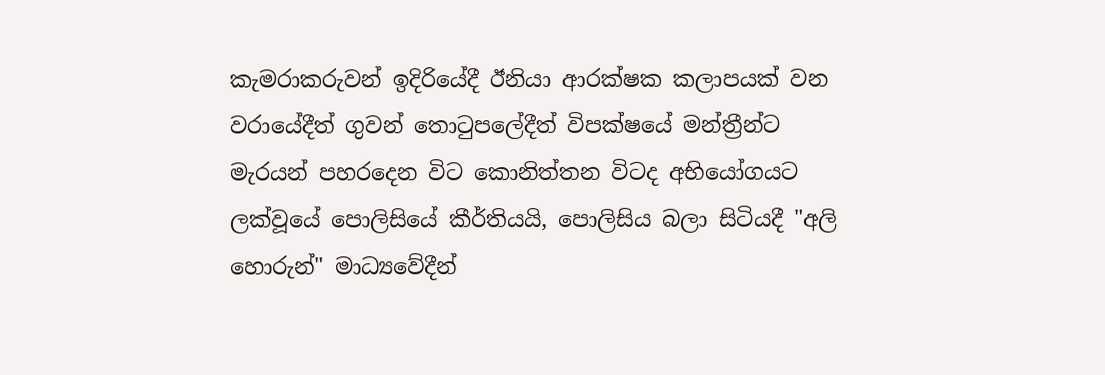කැමරාකරුවන් ඉදිරියේදී ඊනියා ආරක්ෂක කලාපයක් වන වරායේදීත් ගුවන් තොටුපලේදීත් විපක්ෂයේ මන්ත්‍රීන්ට මැරයන් පහරදෙන විට කොනිත්තන විටද අභියෝගයට ලක්වූයේ පොලිසියේ කීර්තියයි, පොලිසිය බලා සිටියදී "අලි හොරුන්" මාධ්‍යවේදීන්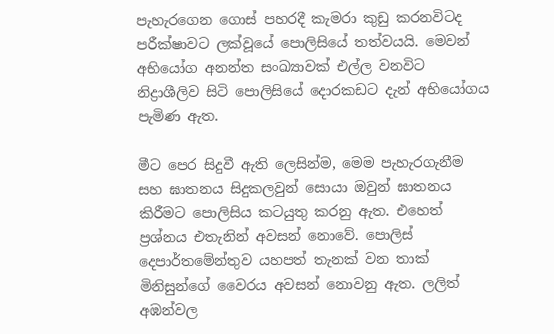පැහැරගෙන ගොස් පහරදී කැමරා කුඩු කරනවිටද පරීක්ෂාවට ලක්වූයේ පොලිසියේ තත්වයයි. මෙවන් අභියෝග අනන්ත සංඛ්‍යාවක් එල්ල වනවිට නිද්‍රාශීලිව සිටි පොලිසියේ දොරකඩට දැන් අභියෝගය පැමිණ ඇත.

මීට පෙර සිදුවී ඇති ලෙසින්ම, මෙම පැහැරගැනීම සහ ඝාතනය සිදුකලවුන් සොයා ඔවුන් ඝාතනය කිරීමට පොලිසිය කටයුතු කරනු ඇත. එහෙත් ප්‍රශ්නය එතැනින් අවසන් නොවේ. පොලිස් දෙපාර්තමේන්තුව යහපත් තැනක් වන තාක් මිනිසුන්ගේ වෛරය අවසන් නොවනු ඇත. ලලිත් අඹන්වල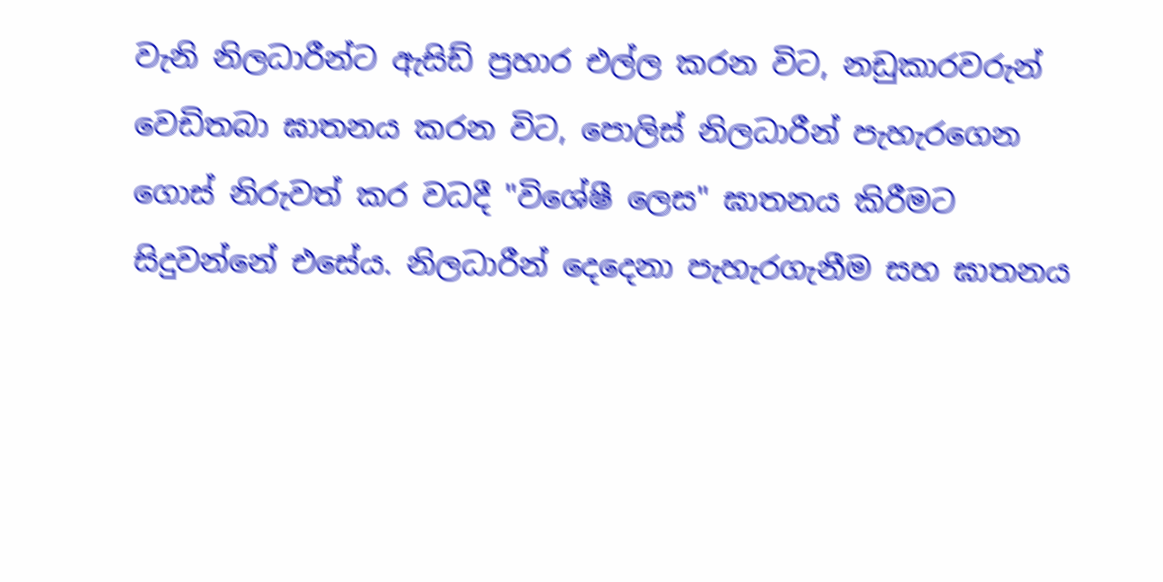වැනි නිලධාරීන්ට ඇසිඩ් ප්‍රහාර එල්ල කරන විට, නඩුකාරවරුන් වෙඩිතබා ඝාතනය කරන විට, පොලිස් නිලධාරීන් පැහැරගෙන ගොස් නිරුවත් කර වධදී "විශේෂී ලෙස" ඝාතනය කිරීමට සිදුවන්නේ එසේය. නිලධාරීන් දෙදෙනා පැහැරගැනීම සහ ඝාතනය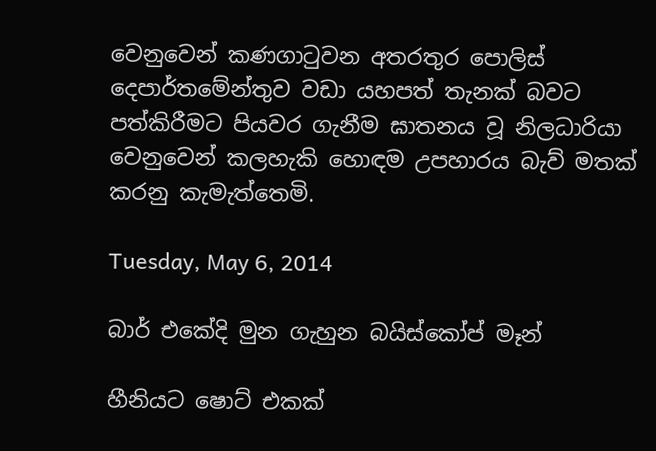වෙනුවෙන් කණගාටුවන අතරතුර පොලිස් දෙපාර්තමේන්තුව වඩා යහපත් තැනක් බවට පත්කිරීමට පියවර ගැනීම ඝාතනය වූ නිලධාරියා වෙනුවෙන් කලහැකි හොඳම උපහාරය බැව් මතක් කරනු කැමැත්තෙමි.

Tuesday, May 6, 2014

බාර් එකේදි මුන ගැහුන බයිස්කෝප් මෑන්

හීනියට ෂොට් එකක්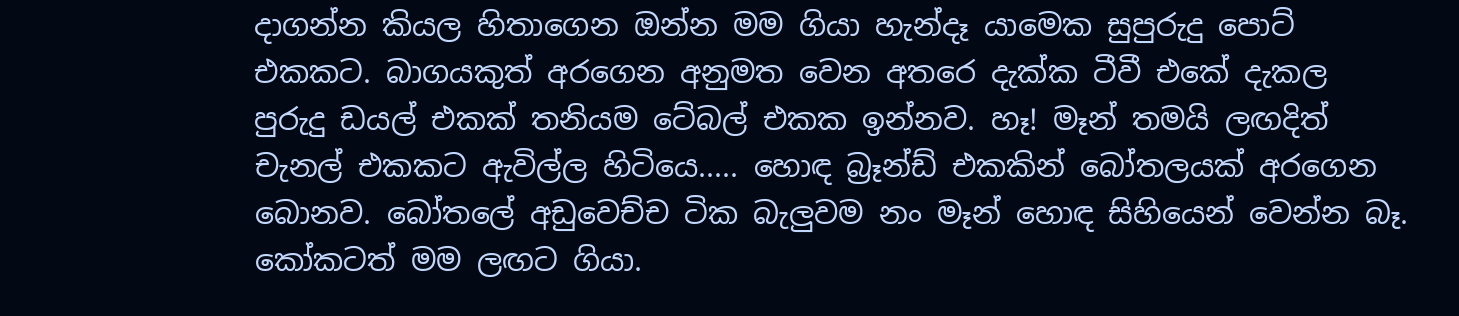දාගන්න කියල හිතාගෙන ඔන්න මම ගියා හැන්දෑ යාමෙක සුපුරුදු ‍පොට් එකකට‍. බාගයකුත් අරගෙන අනුමත වෙන අතරෙ දැක්ක ටීවී එකේ දැකල පුරුදු ඩයල් එකක් තනියම ටේබල් එකක ඉන්නව. හෑ! මෑන් තමයි ලඟදිත් චැනල් එකකට ඇවිල්ල හිටියෙ..... හොඳ බ්‍රෑන්ඩ් එකකින් බෝතලයක් අරගෙන බොනව. බෝතලේ අඩුවෙච්ච ටික බැලුවම නං මෑන් හොඳ සිහියෙන් වෙන්න බෑ. කෝකටත් මම ලඟට ගියා.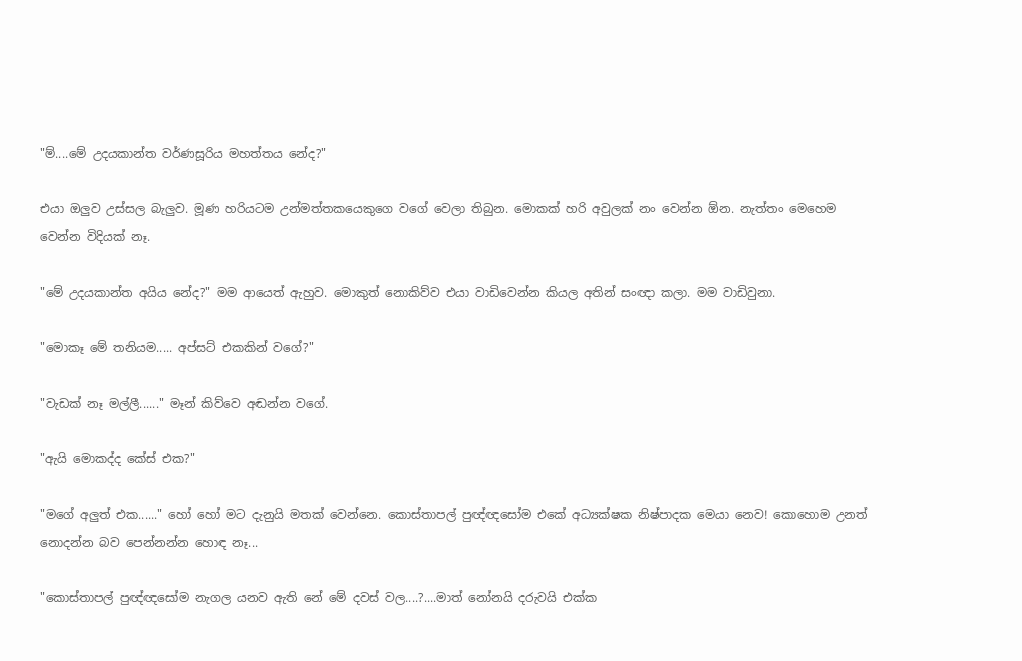"ම්....මේ උදයකාන්ත වර්ණසූරිය මහත්තය නේද?"

එයා ඔලුව උස්සල බැලුව. මූණ හරියටම උන්මත්තකයෙකුගෙ වගේ වෙලා තිබුන. මොකක් හරි අවුලක් නං වෙන්න ඕන. නැත්තං මෙහෙම වෙන්න විදියක් නෑ.

"මේ උදයකාන්ත අයිය නේද?" මම ආයෙත් ඇහුව. මොකුත් නොකිව්ව එයා වාඩිවෙන්න කියල අතින් සංඥා කලා. මම වාඩිවුනා.

"මොකෑ මේ තනියම..... අප්සට් එකකින් වගේ?"

"වැඩක් නෑ මල්ලී......" මෑන් කිව්වෙ අඬන්න වගේ.

"ඇයි මොකද්ද කේස් එක?"

"මගේ අලුත් එක......" හෝ හෝ මට දැනුයි මතක් වෙන්නෙ. කොස්තාපල් පුඥ්ඥසෝම එකේ අධ්‍යක්ෂක නිෂ්පාදක මෙයා නෙව! කොහොම උනත් නොදන්න බව පෙන්නන්න හොඳ නෑ...

"කොස්තාපල් පුඥ්ඥසෝම නැගල යනව ඇති නේ මේ දවස් වල....?....මාත් නෝනයි දරුවයි එක්ක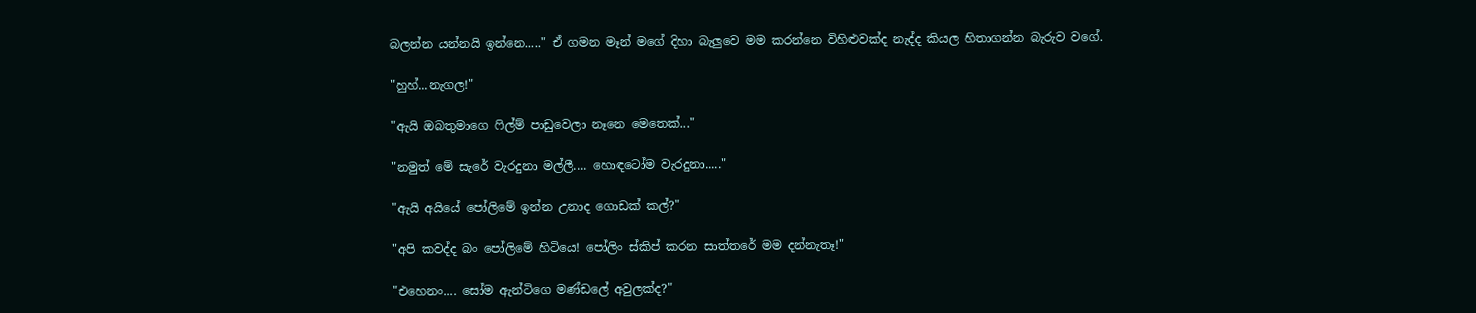බලන්න යන්නයි ඉන්නෙ....." ඒ ගමන මෑන් මගේ දිහා බැලුවෙ මම කරන්නෙ විහිළුවක්ද නැද්ද කියල හිතාගන්න බැරුව වගේ.

"හුහ්...නැගල!"

"ඇයි ඔ‍බතුමාගෙ ෆිල්ම් පාඩුවෙලා නෑනෙ මෙතෙක්..."

"නමුත් මේ සැරේ වැරදුනා මල්ලී.... හොඳටෝම වැරදුනා....."

"ඇයි අයියේ පෝලිමේ ඉන්න උනාද ගොඩක් කල්?"

"අපි කවද්ද බං පෝලිමේ හිටියෙ! පෝලිං ස්කිප් කරන සාත්තරේ මම දන්නැතෑ!"

"එහෙනං.... සෝම ඇන්ටිගෙ මණ්ඩලේ අවුලක්ද?"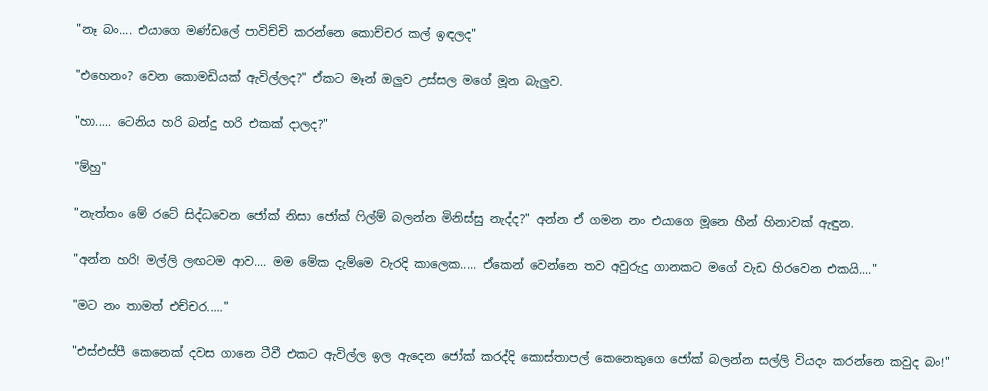"නෑ බං.... එයාගෙ මණ්ඩලේ පාවිච්චි කරන්නෙ කොච්චර කල් ඉඳලද"

"එහෙනං? වෙන කොමඩියක් ඇවිල්ලද?" ඒකට මෑන් ඔලුව උස්සල මගේ මූන බැලුව.

"හා..... ටෙනිය හරි බන්දු හරි එකක් දාලද?"

"ම්හු"

"නැත්තං මේ රටේ සිද්ධවෙන ජෝක් නිසා ජෝක් ෆිල්ම් බලන්න මිනිස්සු නැද්ද?" අන්න ඒ ගමන නං එයාගෙ මූනෙ හීන් හිනාවක් ඇඳුන.

"අන්න හරි! මල්ලි ලඟටම ආව.... මම මේක දැම්මෙ වැරදි කාලෙක..... ඒකෙන් වෙන්නෙ තව අවුරුදු ගානකට මගේ වැඩ හිරවෙන එකයි...."

"මට නං තාමත් එච්චර....."

"එස්එස්පී කෙනෙක් දවස ගානෙ ටීවී එකට ඇවිල්ල ඉල ඇදෙන ජෝක් කරද්දි කොස්තාපල් කෙනෙකුගෙ ජෝක් බලන්න සල්ලි වියදං කරන්නෙ කවුද බං!"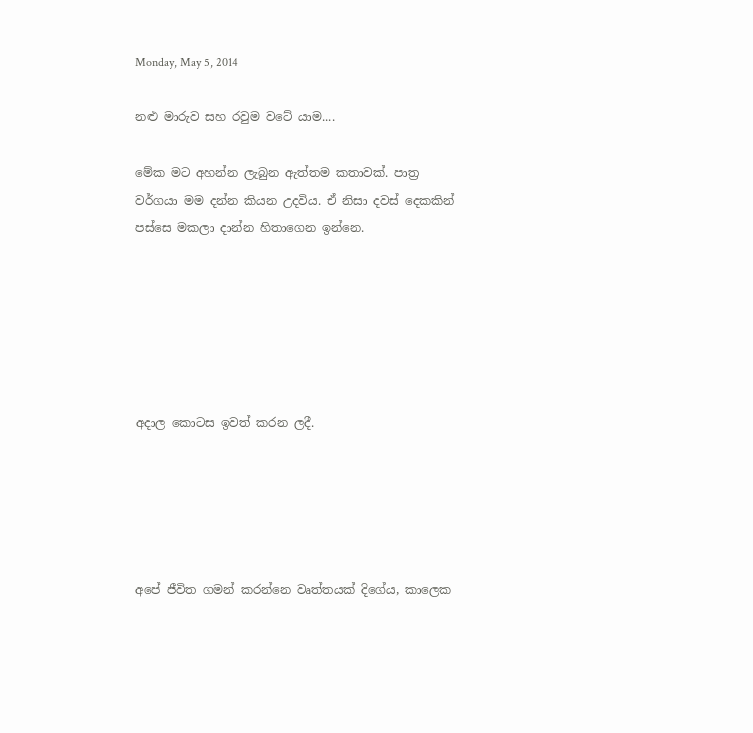Monday, May 5, 2014

නළු මාරුව සහ රවුම වටේ යාම....

මේක මට අහන්න ලැබුන ඇත්තම කතාවක්. පාත්‍ර වර්ගයා මම දන්න කියන උදවිය. ඒ නිසා දවස් දෙකකින් පස්සෙ මකලා දාන්න හිතාගෙන ඉන්නෙ.






අදාල කොටස ඉවත් කරන ලදී.





අපේ ජීවිත ගමන් කරන්නෙ වෘත්තයක් දිගේය, කාලෙක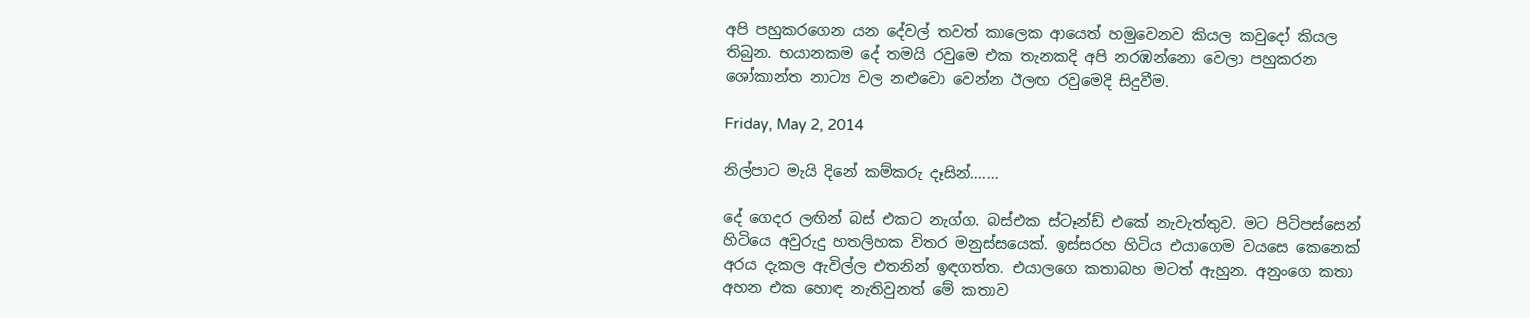අපි පහුකරගෙන යන දේවල් තවත් කාලෙක ආයෙත් හමුවෙනව කියල කවුදෝ කියල තිබුන. භයානකම දේ තමයි රවුමෙ එක තැනකදි අපි නරඹන්නො වෙලා පහුකරන ශෝකාන්ත නාට්‍ය වල නළුවො වෙන්න ඊලඟ රවුමෙදි සිදුවීම.

Friday, May 2, 2014

නිල්පාට මැයි දිනේ කම්කරු දෑසින්.......

දේ ගෙදර ලඟින් බස් එකට නැග්ග. බස්එක ස්ටෑන්ඩ් එකේ නැවැත්තුව. මට පිටිපස්සෙන් හිටියෙ අවුරුදු හතලිහක විතර මනුස්සයෙක්. ඉස්සරහ හිටිය එයාගෙම වයසෙ කෙනෙක් අරය දැකල ඇවිල්ල එතනින් ඉඳගත්ත. එයාලගෙ කතාබහ මටත් ඇහුන. අනුංගෙ කතා අහන එක හොඳ නැතිවුනත් මේ කතාව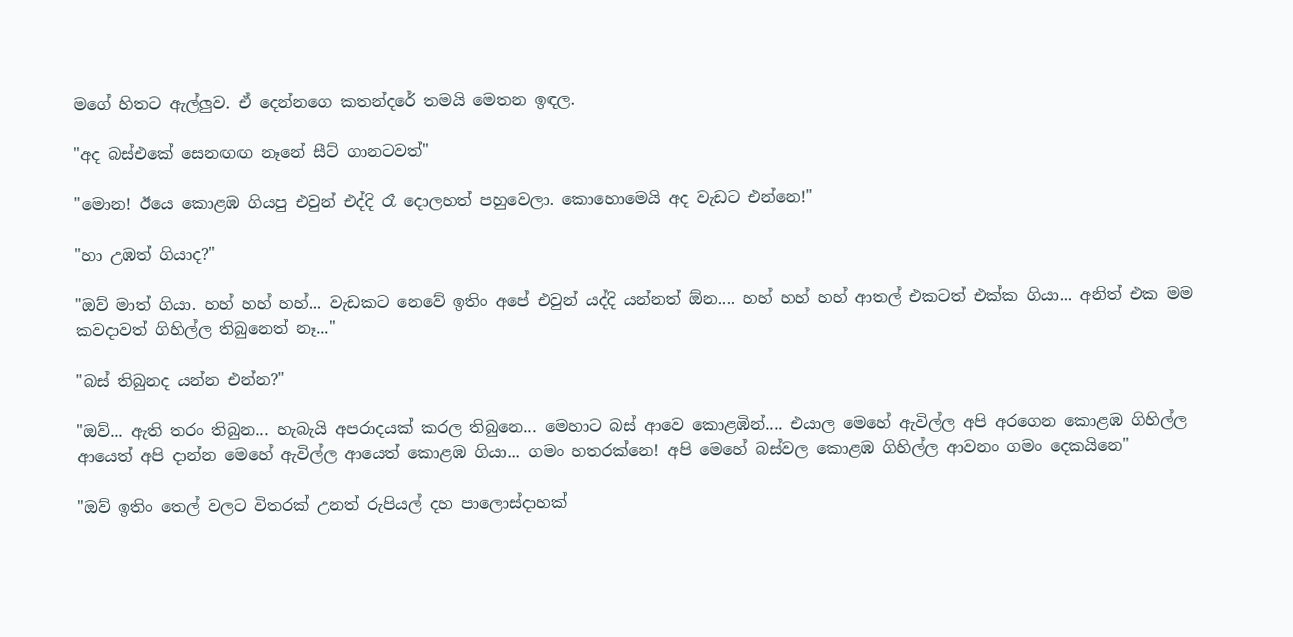මගේ හිතට ඇල්ලුව. ඒ දෙන්නගෙ කතන්දරේ තමයි මෙතන ඉඳල.

"අද බස්එකේ සෙනඟඟ නෑනේ සීට් ගානටවත්"

"මොන! ඊයෙ කොළඹ ගියපු එවුන් එද්දි රෑ දොලහත් පහුවෙලා. කොහොමෙයි අද වැඩට එන්නෙ!"

"හා උඹත් ගියාද?"

"ඔව් මාත් ගියා. හහ් හහ් හහ්... වැඩකට නෙවේ ඉතිං අපේ එවුන් යද්දි යන්නත් ඕන.... හහ් හහ් හහ් ආතල් එකටත් එක්ක ගියා... අනිත් එක මම කවදාවත් ගිහිල්ල තිබුනෙත් නෑ..."

"බස් තිබුනද යන්න එන්න?"

"ඔව්... ඇති තරං තිබුන... හැබැයි අපරාදයක් කරල තිබුනෙ... මෙහාට බස් ආවෙ කොළඹින්.... එයාල මෙහේ ඇවිල්ල අපි අරගෙන කොළඹ ගිහිල්ල ආයෙත් අපි දාන්න මෙහේ ඇවිල්ල ආයෙත් කොළඹ ගියා... ගමං හතරක්නෙ! අපි මෙහේ බස්වල කොළඹ ගිහිල්ල ආවනං ගමං දෙකයිනෙ"

"ඔව් ඉතිං තෙල් වලට විතරක් උනත් රුපියල් දහ පාලොස්දාහක්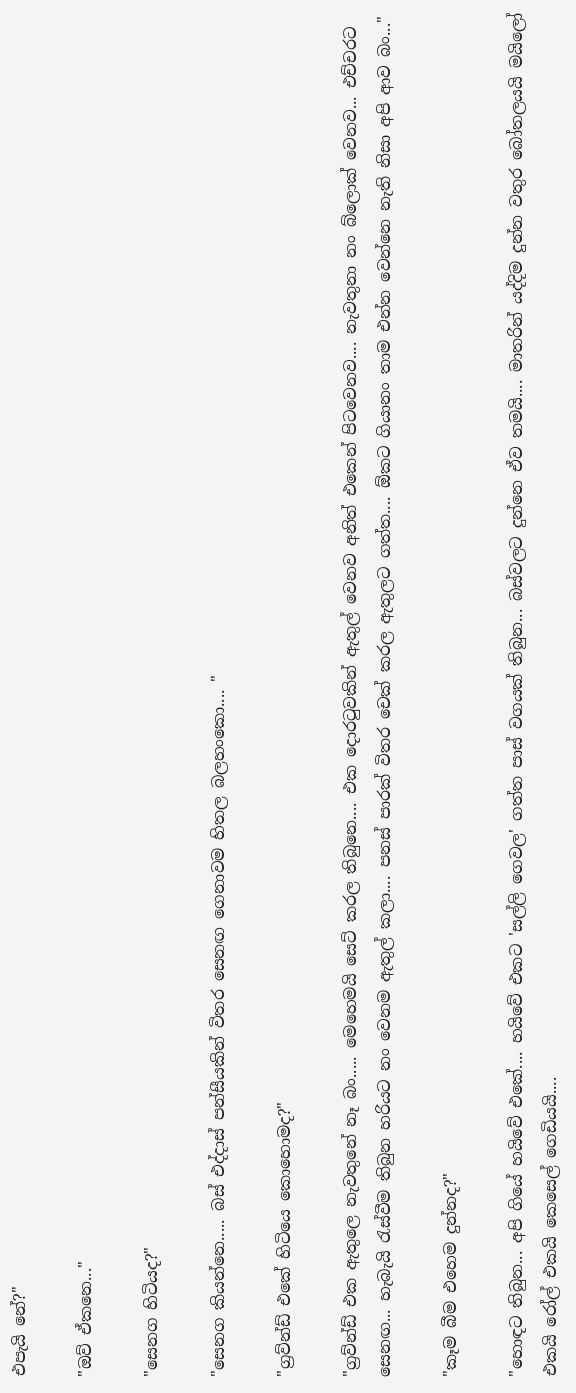එපැයි නේ?"

"ඔව් ඒකනෙ..."

"සෙනග හිටියද?"

"සෙනග කියන්නෙ..... බස් එද්දාස් පන්සීයකින් විතර සෙනඟ ගෙනාවම හිතල බලහංකො.... "

"ග්‍රව්න්ඩ් එකේ හිටියෙ කොහොමද?"

"ග්‍රව්න්ඩ් එක ඇතුලෙ නැවතුනේ නෑ බං..... මෙහෙමයි සෙට් කරල තිබුනෙ.... එක දොරටුවකින් ඇතුල් වෙනව අනිත් එකෙන් පිටවෙනව.... නැවතුනා නං බ්ලොක් වෙනව... එච්චරට සෙනඟ... හැබැයි රැස්වීම තිබුන හරියට නං වෙනම ඇතුල් කලා.... පනස් පාරක් විතර චෙක් කරල ඇතුලට ගත්ත.... ඕකට ගියානං තාම එන්න වෙන්නෙ නැති නිසා අපි ආව බං..."

"කෑම බීම එහෙම දුන්නද?"

"හොඳට තිබුන... අපි ගියේ හයිවේ එකේ.... හයිවේ එකට 'සල්ලි ගෙවල' ගත්ත පාස් වගයක් තිබුන... බස්වලට දුන්නෙ ඒව තමයි.... මාතරින් යද්දිම දුන්න වතුර බෝතලයයි මයිලෝ එකයි රෝල් එකයි කෙසෙල් ගෙඩියයි....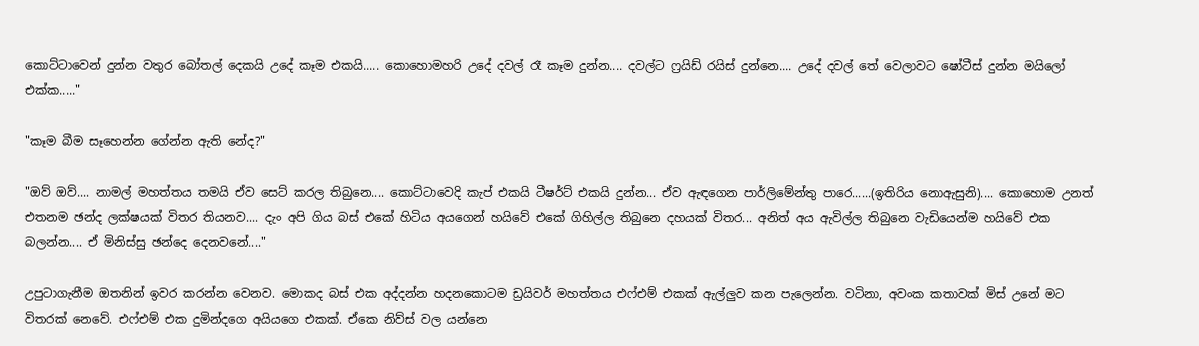කොට්ටාවෙන් දුන්න වතුර බෝතල් දෙකයි උදේ කෑම එකයි..... කොහොමහරි උදේ දවල් රෑ කෑම දුන්න.... දවල්ට ෆ්‍රයිඩ් රයිස් දුන්නෙ.... උදේ දවල් තේ වෙලාවට ෂෝටීස් දුන්න මයිලෝ එක්ක....."

"කෑම බීම සෑහෙන්න ගේන්න ඇති නේද?"

"ඔව් ඔව්.... නාමල් මහත්තය තමයි ඒව සෙට් කරල තිබුනෙ.... කොට්ටාවෙදි කැප් එකයි ටීෂර්ට් එකයි දුන්න... ඒව ඇඳගෙන පාර්ලිමේන්තු පාරෙ......(ඉතිරිය නොඇසුනි).... කොහොම උනත් එතනම ඡන්ද ලක්ෂයක් විතර තියනව.... දැං අපි ගිය බස් එකේ හිටිය අයගෙන් හයිවේ එකේ ගිහිල්ල තිබුනෙ දහයක් විතර... අනිත් අය ඇවිල්ල තිබුනෙ වැඩියෙන්ම හයිවේ එක බලන්න.... ඒ මිනිස්සු ඡන්දෙ දෙනවනේ...."

උපුටාගැනීම ඔතනින් ඉවර කරන්න වෙනව. මොකද බස් එක අද්දන්න හදනකොටම ඩ්‍රයිවර් මහත්තය එෆ්එම් එකක් ඇල්ලුව කන පැලෙන්න. වටිනා, අවංක කතාවක් මිස් උනේ මට විතරක් නෙවේ. එෆ්එම් එක දුමින්දගෙ අයියගෙ එකක්. ඒකෙ නිව්ස් වල යන්නෙ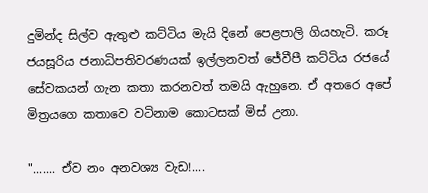දුමින්ද සිල්ව ඇතුළු කට්ටිය මැයි දිනේ පෙළපාලි ගියහැටි. කරූ ජයසූරිය ජනාධිපතිවරණයක් ඉල්ලනවත් ජේවීපී කට්ටිය රජයේ සේවකයන් ගැන කතා කරනවත් තමයි ඇහුනෙ. ඒ අතරෙ අපේ මිත්‍රයගෙ කතාවෙ වටිනාම කොටසක් මිස් උනා.

"....... ඒව නං අනවශ්‍ය වැඩ!....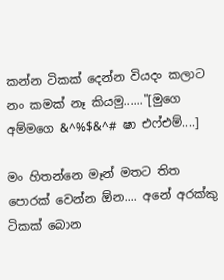කන්න ‍ටිකක් දෙන්න වියදං කලාට නං කමක් නෑ කියමු......"[මුගෙ අම්මගෙ &^%$&^# ෂා එෆ්එම්....]

මං හිතන්නෙ මෑන් මතට තිත පොරක් වෙන්න ඕන.... අනේ අරක්කු ටිකක් බොන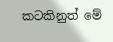කටකිනුත් මේ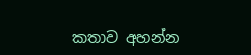කතාව අහන්න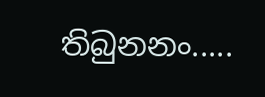තිබුනනං.....